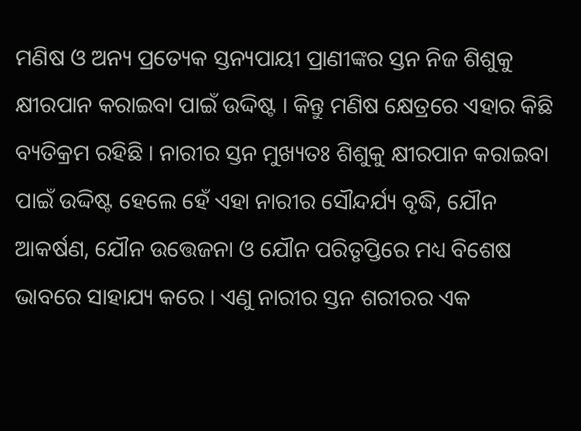ମଣିଷ ଓ ଅନ୍ୟ ପ୍ରତ୍ୟେକ ସ୍ତନ୍ୟପାୟୀ ପ୍ରାଣୀଙ୍କର ସ୍ତନ ନିଜ ଶିଶୁକୁ କ୍ଷୀରପାନ କରାଇବା ପାଇଁ ଉଦ୍ଦିଷ୍ଟ । କିନ୍ତୁ ମଣିଷ କ୍ଷେତ୍ରରେ ଏହାର କିଛି ବ୍ୟତିକ୍ରମ ରହିଛି । ନାରୀର ସ୍ତନ ମୁଖ୍ୟତଃ ଶିଶୁକୁ କ୍ଷୀରପାନ କରାଇବା ପାଇଁ ଉଦ୍ଦିଷ୍ଟ ହେଲେ ହେଁ ଏହା ନାରୀର ସୌନ୍ଦର୍ଯ୍ୟ ବୃଦ୍ଧି, ଯୌନ ଆକର୍ଷଣ, ଯୌନ ଉତ୍ତେଜନା ଓ ଯୌନ ପରିତୃପ୍ତିରେ ମଧ୍ୟ ବିଶେଷ ଭାବରେ ସାହାଯ୍ୟ କରେ । ଏଣୁ ନାରୀର ସ୍ତନ ଶରୀରର ଏକ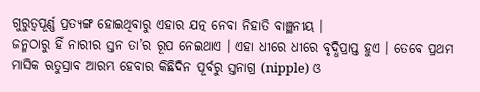ଗୁରୁତ୍ଵପୂର୍ଣ୍ଣ ପ୍ରତ୍ୟଙ୍ଗ ହୋଇଥିବାରୁ ଏହାର ଯତ୍ନ ନେବା ନିହାତି ବାଞ୍ଛନୀୟ ।
ଜନ୍ମଠାରୁ ହିଁ ନାରୀର ସ୍ତନ ତା’ର ରୂପ ନେଇଥାଏ । ଏହା ଧୀରେ ଧୀରେ ବୃଦ୍ଧିପ୍ରାପ୍ତ ହୁଏ । ତେବେ ପ୍ରଥମ ମାସିକ ଋତୁସ୍ରାବ ଆରମ୍ଭ ହେବାର କିଛିଦିନ ପୂର୍ବରୁ ସ୍ତନାଗ୍ର (nipple) ଓ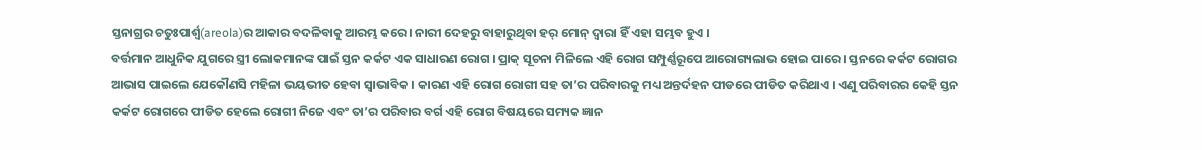ସ୍ତନାଗ୍ରର ଚତୁଃପାର୍ଶ୍ଵ(areola)ର ଆକାର ବଦଳିବାକୁ ଆରମ୍ଭ କରେ । ନାରୀ ଦେହରୁ ବାହାରୁଥିବା ହର୍ ମୋନ୍ ଦ୍ଵାରା ହିଁ ଏହା ସମ୍ଭବ ହୁଏ ।
ବର୍ତ୍ତମାନ ଆଧୁନିକ ଯୁଗରେ ସ୍ତ୍ରୀ ଲୋକମାନଙ୍କ ପାଇଁ ସ୍ତନ କର୍କଟ ଏକ ସାଧାରଣ ରୋଗ । ପ୍ରାକ୍ ସୂଚନା ମିଳିଲେ ଏହି ରୋଗ ସମ୍ପୁର୍ଣ୍ଣରୂପେ ଆରୋଗ୍ୟଲାଭ ହୋଇ ପାରେ । ସ୍ତନରେ କର୍କଟ ରୋଗର ଆଭାସ ପାଇଲେ ଯେକୌଣସି ମହିଳା ଭୟଭୀତ ହେବା ସ୍ଵାଭାବିକ । କାରଣ ଏହି ରୋଗ ରୋଗୀ ସହ ତା’ର ପରିବାରକୁ ମଧ୍ୟ ଅନ୍ତର୍ଦହନ ପୀଡରେ ପୀଡିତ କରିଥାଏ । ଏଣୁ ପରିବାରର କେହି ସ୍ତନ କର୍କଟ ରୋଗରେ ପୀଡିତ ହେଲେ ରୋଗୀ ନିଜେ ଏବଂ ତା’ର ପରିବାର ବର୍ଗ ଏହି ରୋଗ ବିଷୟରେ ସମ୍ୟକ ଜ୍ଞାନ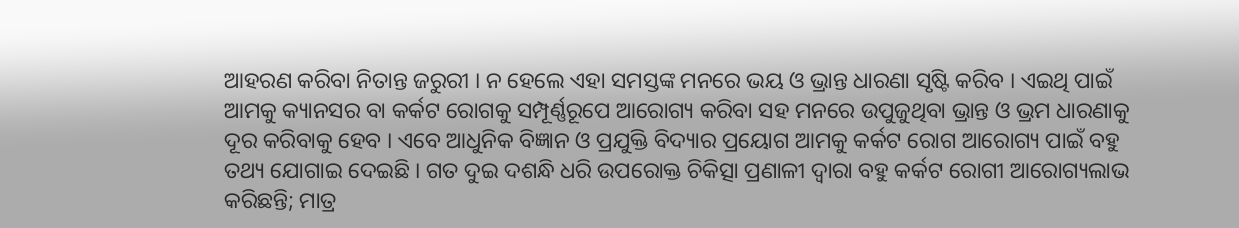ଆହରଣ କରିବା ନିତାନ୍ତ ଜରୁରୀ । ନ ହେଲେ ଏହା ସମସ୍ତଙ୍କ ମନରେ ଭୟ ଓ ଭ୍ରାନ୍ତ ଧାରଣା ସୃଷ୍ଟି କରିବ । ଏଇଥି ପାଇଁ ଆମକୁ କ୍ୟାନସର ବା କର୍କଟ ରୋଗକୁ ସମ୍ପୂର୍ଣ୍ଣରୂପେ ଆରୋଗ୍ୟ କରିବା ସହ ମନରେ ଉପୁଜୁଥିବା ଭ୍ରାନ୍ତ ଓ ଭ୍ରମ ଧାରଣାକୁ ଦୂର କରିବାକୁ ହେବ । ଏବେ ଆଧୁନିକ ବିଜ୍ଞାନ ଓ ପ୍ରଯୁକ୍ତି ବିଦ୍ୟାର ପ୍ରୟୋଗ ଆମକୁ କର୍କଟ ରୋଗ ଆରୋଗ୍ୟ ପାଇଁ ବହୁ ତଥ୍ୟ ଯୋଗାଇ ଦେଇଛି । ଗତ ଦୁଇ ଦଶନ୍ଧି ଧରି ଉପରୋକ୍ତ ଚିକିତ୍ସା ପ୍ରଣାଳୀ ଦ୍ଵାରା ବହୁ କର୍କଟ ରୋଗୀ ଆରୋଗ୍ୟଲାଭ କରିଛନ୍ତି; ମାତ୍ର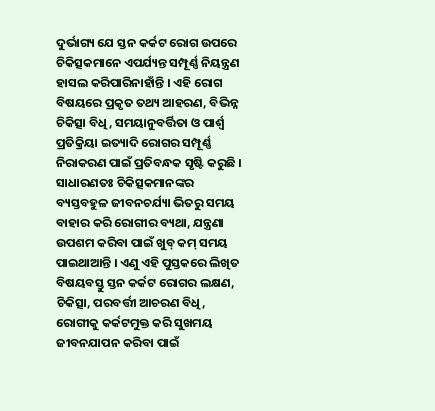ଦୁର୍ଭାଗ୍ୟ ଯେ ସ୍ତନ କର୍କଟ ରୋଗ ଉପରେ ଚିକିତ୍ସକମାନେ ଏପର୍ଯ୍ୟନ୍ତ ସମ୍ପୂର୍ଣ୍ଣ ନିୟନ୍ତ୍ରଣ ହାସଲ କରିପାରିନାହାଁନ୍ତି । ଏହି ରୋଗ ବିଷୟରେ ପ୍ରକୃତ ତଥ୍ୟ ଆହରଣ, ବିଭିନ୍ନ ଚିକିତ୍ସା ବିଧି, ସମୟାନୁବର୍ତ୍ତିତା ଓ ପାର୍ଶ୍ଵ ପ୍ରତିକ୍ରିୟା ଇତ୍ୟାଦି ରୋଗର ସମ୍ପୂର୍ଣ୍ଣ ନିରାକରଣ ପାଇଁ ପ୍ରତିବନ୍ଧକ ସୃଷ୍ଟି କରୁଛି ।
ସାଧାରଣତଃ ଚିକିତ୍ସକମାନଙ୍କର ବ୍ୟସ୍ତବହୁଳ ଜୀବନଚର୍ଯ୍ୟା ଭିତରୁ ସମୟ ବାହାର କରି ରୋଗୀର ବ୍ୟଥା, ଯନ୍ତ୍ରଣା ଉପଶମ କରିବା ପାଇଁ ଖୁବ୍ କମ୍ ସମୟ ପାଇଥାଆନ୍ତି । ଏଣୁ ଏହି ପୁସ୍ତକରେ ଲିଖିତ ବିଷୟବସ୍ତୁ ସ୍ତନ କର୍କଟ ରୋଗର ଲକ୍ଷଣ, ଚିକିତ୍ସା, ପରବର୍ତ୍ତୀ ଆଚରଣ ବିଧି, ରୋଗୀକୁ କର୍କଟମୁକ୍ତ କରି ସୁଖମୟ ଜୀବନଯାପନ କରିବା ପାଇଁ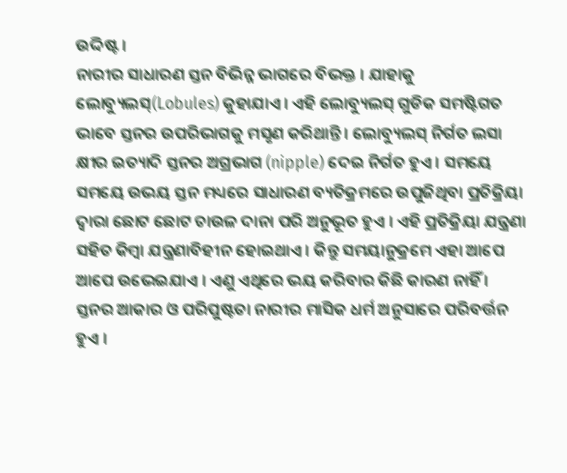ଉଦ୍ଦିଷ୍ଟ ।
ନାରୀର ସାଧାରଣ ସ୍ତନ ବିଭିନ୍ନ ଭାଗରେ ବିଭକ୍ତ । ଯାହାକୁ ଲୋବ୍ୟୁଲସ୍(Lobules) କୁହାଯାଏ । ଏହି ଲୋବ୍ୟୁଲସ୍ ଗୁଡିକ ସମଷ୍ଟିଗତ ଭାବେ ସ୍ତନର ଉପରିଭାଗକୁ ମସୃଣ କରିଥାନ୍ତି । ଲୋବ୍ୟୁଲସ୍ ନିର୍ଗତ ଲସା କ୍ଷୀର ଇତ୍ୟାଦି ସ୍ତନର ଅଗ୍ରଭାଗ (nipple) ଦେଇ ନିର୍ଗତ ହୁଏ । ସମୟେ ସମୟେ ଉଭୟ ସ୍ତନ ମଧ୍ୟରେ ସାଧାରଣ ବ୍ୟତିକ୍ରମରେ ଉପୁଜିଥିବା ପ୍ରତିକ୍ରିୟା ଦ୍ଵାରା ଛୋଟ ଛୋଟ ଚାଉଳ ଦାନା ପରି ଅନୁଭୂତ ହୁଏ । ଏହି ପ୍ରତିକ୍ରିୟା ଯନ୍ତ୍ରଣା ସହିତ କିମ୍ବା ଯନ୍ତ୍ରଣାବିହୀନ ହୋଇଥାଏ । କିନ୍ତୁ ସମୟାନୁକ୍ରମେ ଏହା ଆପେ ଆପେ ଉଭେଇଯାଏ । ଏଣୁ ଏଥିରେ ଭୟ କରିବାର କିଛି କାରଣ ନାହିଁ । ସ୍ତନର ଆକାର ଓ ପରିପୁଷ୍ଟତା ନାରୀର ମାସିକ ଧର୍ମ ଅନୁସାରେ ପରିବର୍ତ୍ତନ ହୁଏ ।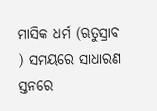ମାସିକ ଧର୍ମ (ଋତୁସ୍ରାବ ) ସମୟରେ ସାଧାରଣ ସ୍ତନରେ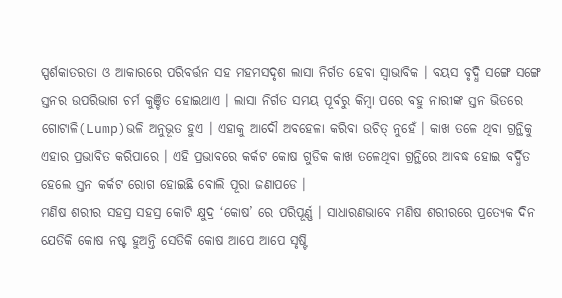ସ୍ପର୍ଶକାତରତା ଓ ଆକାରରେ ପରିବର୍ତ୍ତନ ସହ ମହମସଦୃଶ ଲାସା ନିର୍ଗତ ହେବା ସ୍ଵାଭାବିକ । ବୟସ ବୃଦ୍ଧି ସଙ୍ଗେ ସଙ୍ଗେ ସ୍ତନର ଉପରିଭାଗ ଚର୍ମ କୁଞ୍ଚିତ ହୋଇଥାଏ । ଲାସା ନିର୍ଗତ ସମୟ ପୂର୍ବରୁ କିମ୍ବା ପରେ ବହୁ ନାରୀଙ୍କ ସ୍ତନ ଭିତରେ ଗୋଟାଳି(Lump)ଭଳି ଅନୁଭୂତ ହୁଏ । ଏହାକୁ ଆଦୌ ଅବହେଳା କରିବା ଉଚିତ୍ ନୁହେଁ । କାଖ ତଳେ ଥିବା ଗ୍ରନ୍ଥିକୁ ଏହାର ପ୍ରଭାବିତ କରିପାରେ । ଏହି ପ୍ରଭାବରେ କର୍କଟ କୋଷ ଗୁଡିକ କାଖ ତଳେଥିବା ଗ୍ରନ୍ଥିରେ ଆବଦ୍ଧ ହୋଇ ବର୍ଦ୍ଧିତ ହେଲେ ସ୍ତନ କର୍କଟ ରୋଗ ହୋଇଛି ବୋଲି ପୂରା ଜଣାପଡେ ।
ମଣିଷ ଶରୀର ସହସ୍ର ସହସ୍ର କୋଟି କ୍ଷୁଦ୍ର ‘କୋଷ’ ରେ ପରିପୂର୍ଣ୍ଣ । ସାଧାରଣଭାବେ ମଣିଷ ଶରୀରରେ ପ୍ରତ୍ୟେକ ଦିନ ଯେତିକି କୋଷ ନଷ୍ଟ ହୁଅନ୍ତି ସେତିକି କୋଷ ଆପେ ଆପେ ସୃଷ୍ଟି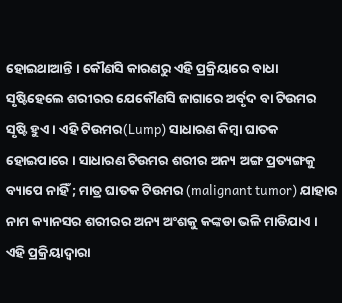ହୋଇଥାଆନ୍ତି । କୌଣସି କାରଣରୁ ଏହି ପ୍ରକ୍ରିୟାରେ ବାଧା ସୃଷ୍ଟିହେଲେ ଶରୀରର ଯେକୌଣସି ଜାଗାରେ ଅର୍ବୃଦ ବା ଟିଉମର ସୃଷ୍ଟି ହୁଏ । ଏହି ଟିଉମର(Lump) ସାଧାରଣ କିମ୍ବା ଘାତକ ହୋଇପାରେ । ସାଧାରଣ ଟିଉମର ଶରୀର ଅନ୍ୟ ଅଙ୍ଗ ପ୍ରତ୍ୟଙ୍ଗକୁ ବ୍ୟାପେ ନାହିଁ ; ମାତ୍ର ଘାତକ ଟିଉମର (malignant tumor) ଯାହାର ନାମ କ୍ୟାନସର ଶରୀରର ଅନ୍ୟ ଅଂଶକୁ କଙ୍କଡା ଭଳି ମାଡିଯାଏ । ଏହି ପ୍ରକ୍ରିୟାଦ୍ଵାରା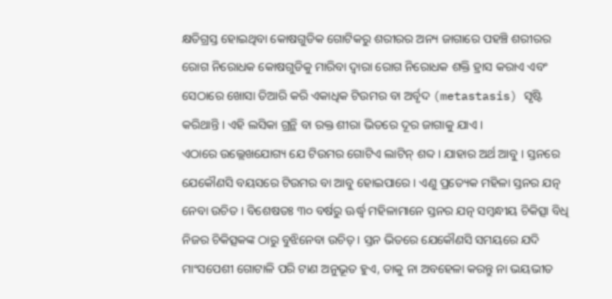କ୍ଷତିଗ୍ରସ୍ତ ହୋଇଥିବା କୋଷଗୁଡିକ ଗୋଟିକରୁ ଶରୀରର ଅନ୍ୟ ଜାଗାରେ ପହଞ୍ଚି ଶରୀରର ରୋଗ ନିରୋଧକ କୋଷଗୁଡିକୁ ମାରିବା ଦ୍ଵାରା ରୋଗ ନିରୋଧକ ଶକ୍ତି ହ୍ରାସ କରାଏ ଏବଂ ସେଠାରେ ଖୋସା ତିଆରି କରି ଏକାଧିକ ଟିଉମର ବା ଅର୍ବୃଦ (metastasis) ସୃଷ୍ଟି କରିଥାନ୍ତି । ଏହି ଲସିକା ଗ୍ରନ୍ଥି ବା ରକ୍ତ ଶୀରା ଭିତରେ ଦୂର ଜାଗାକୁ ଯାଏ ।
ଏଠାରେ ଉଲ୍ଲେଖଯୋଗ୍ୟ ଯେ ଟିଉମର ଗୋଟିଏ ଲାଟିନ୍ ଶବ୍ଦ । ଯାହାର ଅର୍ଥ ଆବୁ । ସ୍ତନରେ ଯେକୌଣସି ବୟସରେ ଟିଉମର ବା ଆବୁ ହୋଇପାରେ । ଏଣୁ ପ୍ରତ୍ୟେକ ମହିଳା ସ୍ତନର ଯତ୍ନ ନେବା ଉଚିତ । ବିଶେଷତଃ ୩୦ ବର୍ଷରୁ ଊର୍ଦ୍ଧ୍ଵ ମହିଳାମାନେ ସ୍ତନର ଯତ୍ନ ସମ୍ବନ୍ଧୀୟ ଚିକିତ୍ସା ବିଧି ନିଜର ଚିକିତ୍ସକଙ୍କ ଠାରୁ ବୁଝିନେବା ଉଚିତ୍ । ସ୍ତନ ଭିତରେ ଯେକୌଣସି ସମୟରେ ଯଦି ମାଂସପେଶୀ ଗୋଟାଳି ପରି ଟାଣ ଅନୁଭୂତ ହୁଏ, ତାକୁ ନା ଅବହେଳା କରନ୍ତୁ ନା ଭୟଭୀତ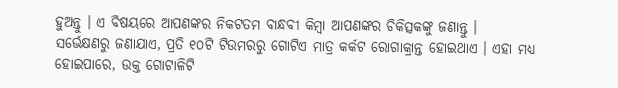ହୁଅନ୍ତୁ । ଏ ବିଷୟରେ ଆପଣଙ୍କର ନିକଟତମ ବାନ୍ଧବୀ କିମ୍ବା ଆପଣଙ୍କର ଚିକିତ୍ସକଙ୍କୁ ଜଣାନ୍ତୁ ।
ସର୍ଭେକ୍ଷଣରୁ ଜଣାଯାଏ, ପ୍ରତି ୧୦ଟି ଟିଉମରରୁ ଗୋଟିଏ ମାତ୍ର କର୍କଟ ରୋଗାକ୍ରାନ୍ତ ହୋଇଥାଏ । ଏହା ମଧ୍ୟ ହୋଇପାରେ, ଉକ୍ତ ଗୋଟାଳିଟି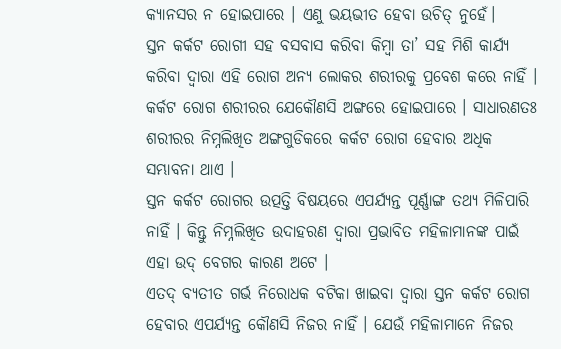କ୍ୟାନସର ନ ହୋଇପାରେ । ଏଣୁ ଭୟଭୀତ ହେବା ଉଚିତ୍ ନୁହେଁ।
ସ୍ତନ କର୍କଟ ରୋଗୀ ସହ ବସବାସ କରିବା କିମ୍ବା ତା’ ସହ ମିଶି କାର୍ଯ୍ୟ କରିବା ଦ୍ଵାରା ଏହି ରୋଗ ଅନ୍ୟ ଲୋକର ଶରୀରକୁ ପ୍ରବେଶ କରେ ନାହିଁ ।
କର୍କଟ ରୋଗ ଶରୀରର ଯେକୌଣସି ଅଙ୍ଗରେ ହୋଇପାରେ । ସାଧାରଣତଃ ଶରୀରର ନିମ୍ନଲିଖିତ ଅଙ୍ଗଗୁଡିକରେ କର୍କଟ ରୋଗ ହେବାର ଅଧିକ ସମ୍ଭାବନା ଥାଏ ।
ସ୍ତନ କର୍କଟ ରୋଗର ଉତ୍ପତ୍ତି ବିଷୟରେ ଏପର୍ଯ୍ୟନ୍ତ ପୂର୍ଣ୍ଣାଙ୍ଗ ତଥ୍ୟ ମିଳିପାରି ନାହିଁ । କିନ୍ତୁ ନିମ୍ନଲିଖିତ ଉଦାହରଣ ଦ୍ଵାରା ପ୍ରଭାବିତ ମହିଳାମାନଙ୍କ ପାଇଁ ଏହା ଉଦ୍ ବେଗର କାରଣ ଅଟେ ।
ଏତଦ୍ ବ୍ୟତୀତ ଗର୍ଭ ନିରୋଧକ ବଟିକା ଖାଇବା ଦ୍ଵାରା ସ୍ତନ କର୍କଟ ରୋଗ ହେବାର ଏପର୍ଯ୍ୟନ୍ତ କୌଣସି ନିଜର ନାହିଁ । ଯେଉଁ ମହିଳାମାନେ ନିଜର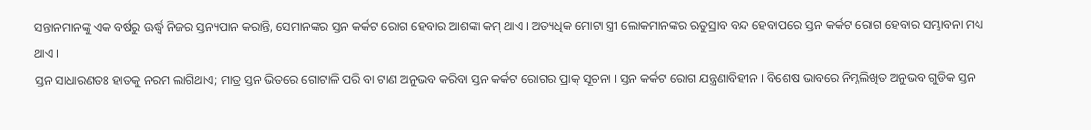ସନ୍ତାନମାନଙ୍କୁ ଏକ ବର୍ଷରୁ ଊର୍ଦ୍ଧ୍ଵ ନିଜର ସ୍ତନ୍ୟପାନ କରାନ୍ତି, ସେମାନଙ୍କର ସ୍ତନ କର୍କଟ ରୋଗ ହେବାର ଆଶଙ୍କା କମ୍ ଥାଏ । ଅତ୍ୟଧିକ ମୋଟା ସ୍ତ୍ରୀ ଲୋକମାନଙ୍କର ଋତୁସ୍ରାବ ବନ୍ଦ ହେବାପରେ ସ୍ତନ କର୍କଟ ରୋଗ ହେବାର ସମ୍ଭାବନା ମଧ୍ୟ ଥାଏ ।
ସ୍ତନ ସାଧାରଣତଃ ହାତକୁ ନରମ ଲାଗିଥାଏ; ମାତ୍ର ସ୍ତନ ଭିତରେ ଗୋଟାଳି ପରି ବା ଟାଣ ଅନୁଭବ କରିବା ସ୍ତନ କର୍କଟ ରୋଗର ପ୍ରାକ୍ ସୂଚନା । ସ୍ତନ କର୍କଟ ରୋଗ ଯନ୍ତ୍ରଣାବିହୀନ । ବିଶେଷ ଭାବରେ ନିମ୍ନଲିଖିତ ଅନୁଭବ ଗୁଡିକ ସ୍ତନ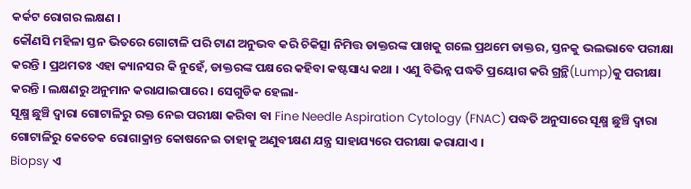କର୍କଟ ରୋଗର ଲକ୍ଷଣ ।
କୌଣସି ମହିଳା ସ୍ତନ ଭିତରେ ଗୋଟାଳି ପରି ଟାଣ ଅନୁଭବ କରି ଚିକିତ୍ସା ନିମିତ୍ତ ଡାକ୍ତରଙ୍କ ପାଖକୁ ଗଲେ ପ୍ରଥମେ ଡାକ୍ତର, ସ୍ତନକୁ ଭଲଭାବେ ପରୀକ୍ଷା କରନ୍ତି । ପ୍ରଥମତଃ ଏହା କ୍ୟାନସର କି ନୁହେଁ, ଡାକ୍ତରଙ୍କ ପକ୍ଷରେ କହିବା କଷ୍ଟସାଧ୍ୟ କଥା । ଏଣୁ ବିଭିନ୍ନ ପଦ୍ଧତି ପ୍ରୟୋଗ କରି ଗ୍ରନ୍ଥି(Lump)କୁ ପରୀକ୍ଷା କରନ୍ତି । ଲକ୍ଷଣରୁ ଅନୁମାନ କରାଯାଇପାରେ । ସେଗୁଡିକ ହେଲା-
ସୂକ୍ଷ୍ମ ଛୁଞ୍ଚି ଦ୍ଵାରା ଗୋଟାଳିରୁ ରକ୍ତ ନେଇ ପରୀକ୍ଷା କରିବା ବା Fine Needle Aspiration Cytology (FNAC) ପଦ୍ଧତି ଅନୁସାରେ ସୂକ୍ଷ୍ମ ଛୁଞ୍ଚି ଦ୍ଵାରା ଗୋଟାଳିରୁ କେତେକ ରୋଗାକ୍ରାନ୍ତ କୋଷନେଇ ତାହାକୁ ଅଣୁବୀକ୍ଷଣ ଯନ୍ତ୍ର ସାହାଯ୍ୟରେ ପରୀକ୍ଷା କରାଯାଏ ।
Biopsy ଏ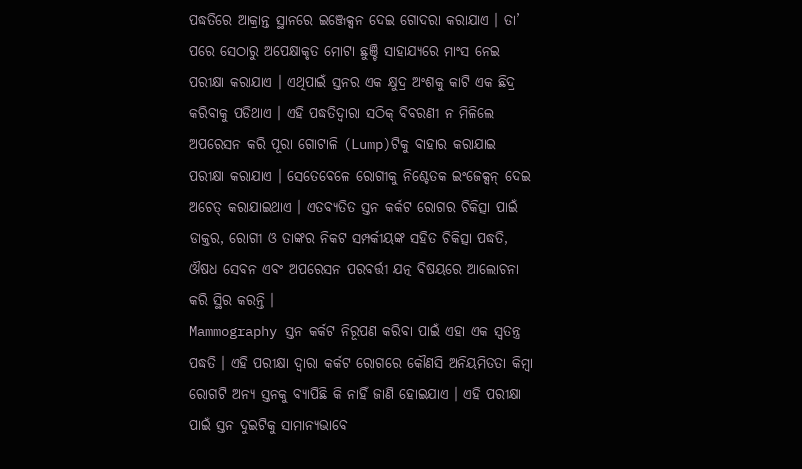ପଦ୍ଧତିରେ ଆକ୍ରାନ୍ତ ସ୍ଥାନରେ ଇଞ୍ଜେକ୍ସନ ଦେଇ ଗୋଦରା କରାଯାଏ । ତା’ ପରେ ସେଠାରୁ ଅପେକ୍ଷାକୃତ ମୋଟା ଛୁଞ୍ଚି ସାହାଯ୍ୟରେ ମାଂସ ନେଇ ପରୀକ୍ଷା କରାଯାଏ । ଏଥିପାଇଁ ସ୍ତନର ଏକ କ୍ଷୁଦ୍ର ଅଂଶକୁ କାଟି ଏକ ଛିଦ୍ର କରିବାକୁ ପଡିଥାଏ । ଏହି ପଦ୍ଧତିଦ୍ଵାରା ସଠିକ୍ ବିବରଣୀ ନ ମିଳିଲେ ଅପରେସନ କରି ପୂରା ଗୋଟାଳି (Lump)ଟିକୁ ବାହାର କରାଯାଇ ପରୀକ୍ଷା କରାଯାଏ । ସେତେବେଳେ ରୋଗୀକୁ ନିଶ୍ଚେତକ ଇଂଜେକ୍ସନ୍ ଦେଇ ଅଚେତ୍ କରାଯାଇଥାଏ । ଏତବ୍ୟତିତ ସ୍ତନ କର୍କଟ ରୋଗର ଚିକିତ୍ସା ପାଇଁ ଡାକ୍ତର, ରୋଗୀ ଓ ତାଙ୍କର ନିକଟ ସମ୍ପର୍କୀୟଙ୍କ ସହିତ ଚିକିତ୍ସା ପଦ୍ଧତି, ଔଷଧ ସେବନ ଏବଂ ଅପରେସନ ପରବର୍ତ୍ତୀ ଯତ୍ନ ବିଷୟରେ ଆଲୋଚନା କରି ସ୍ଥିର କରନ୍ତି ।
Mammography ସ୍ତନ କର୍କଟ ନିରୂପଣ କରିବା ପାଇଁ ଏହା ଏକ ସ୍ଵତନ୍ତ୍ର ପଦ୍ଧତି । ଏହି ପରୀକ୍ଷା ଦ୍ଵାରା କର୍କଟ ରୋଗରେ କୌଣସି ଅନିୟମିତତା କିମ୍ବା ରୋଗଟି ଅନ୍ୟ ସ୍ତନକୁ ବ୍ୟାପିଛି କି ନାହିଁ ଜାଣି ହୋଇଯାଏ । ଏହି ପରୀକ୍ଷା ପାଇଁ ସ୍ତନ ଦୁଇଟିକୁ ସାମାନ୍ୟଭାବେ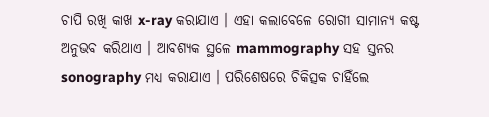ଚାପି ରଖି କାଖ x-ray କରାଯାଏ । ଏହା କଲାବେଳେ ରୋଗୀ ସାମାନ୍ୟ କଷ୍ଟ ଅନୁଭବ କରିଥାଏ । ଆବଶ୍ୟକ ସ୍ଥଳେ mammography ସହ ସ୍ତନର sonography ମଧ୍ୟ କରାଯାଏ । ପରିଶେଷରେ ଚିକିତ୍ସକ ଚାହିଁଲେ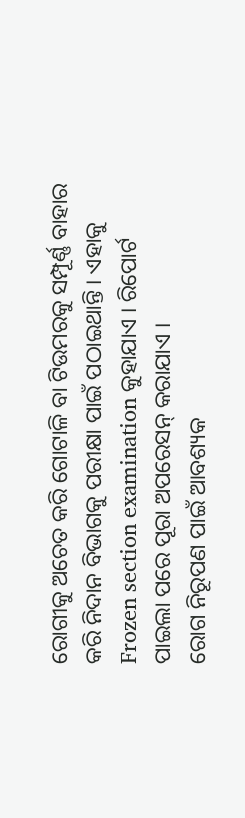ରୋଗୀକୁ ଅଚେତ କରି ଗୋଟାଳି ବା ଟିଉମରକୁ ସମ୍ପୂର୍ଣ୍ଣ ବାହାର କରି ନିଦାନ ବିଭାଗକୁ ପରୀକ୍ଷା ପାଇଁ ପଠାଇଥାନ୍ତି । ଏହାକୁ Frozen section examination କୁହାଯାଏ । ରିପୋର୍ଟ ପାଇଲା ପରେ ପୂରା ଅପରେସନ୍ କରାଯାଏ ।
ରୋଗ ନିରୂପଣ ପାଇଁ ଆବଶ୍ୟକ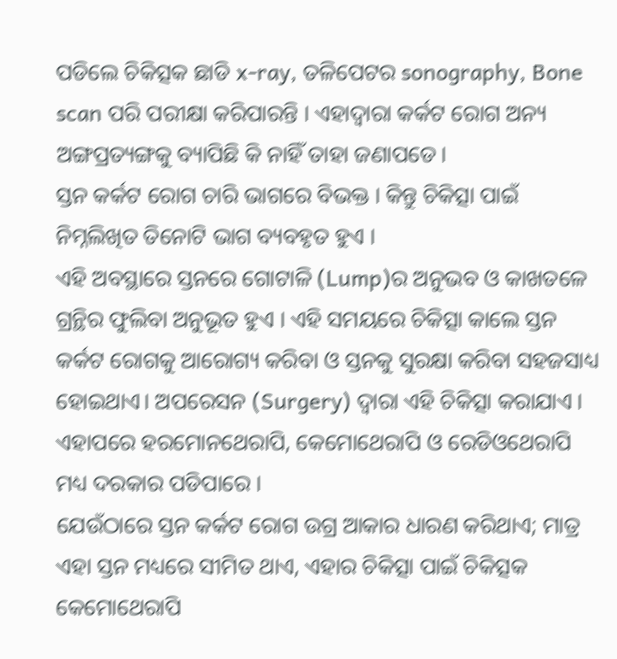ପଡିଲେ ଚିକିତ୍ସକ ଛାଡି x-ray, ତଳିପେଟର sonography, Bone scan ପରି ପରୀକ୍ଷା କରିପାରନ୍ତି । ଏହାଦ୍ୱାରା କର୍କଟ ରୋଗ ଅନ୍ୟ ଅଙ୍ଗପ୍ରତ୍ୟଙ୍ଗକୁ ବ୍ୟାପିଛି କି ନାହିଁ ତାହା ଜଣାପଡେ।
ସ୍ତନ କର୍କଟ ରୋଗ ଚାରି ଭାଗରେ ବିଭକ୍ତ । କିନ୍ତୁ ଚିକିତ୍ସା ପାଇଁ ନିମ୍ନଲିଖିତ ତିନୋଟି ଭାଗ ବ୍ୟବହୃତ ହୁଏ ।
ଏହି ଅବସ୍ଥାରେ ସ୍ତନରେ ଗୋଟାଳି (Lump)ର ଅନୁଭବ ଓ କାଖତଳେ ଗ୍ରନ୍ଥିର ଫୁଲିବା ଅନୁଭୂତ ହୁଏ । ଏହି ସମୟରେ ଚିକିତ୍ସା କାଲେ ସ୍ତନ କର୍କଟ ରୋଗକୁ ଆରୋଗ୍ୟ କରିବା ଓ ସ୍ତନକୁ ସୁରକ୍ଷା କରିବା ସହଜସାଧ୍ୟ ହୋଇଥାଏ। ଅପରେସନ (Surgery) ଦ୍ଵାରା ଏହି ଚିକିତ୍ସା କରାଯାଏ । ଏହାପରେ ହରମୋନଥେରାପି, କେମୋଥେରାପି ଓ ରେଡିଓଥେରାପି ମଧ୍ୟ ଦରକାର ପଡିପାରେ ।
ଯେଉଁଠାରେ ସ୍ତନ କର୍କଟ ରୋଗ ଉଗ୍ର ଆକାର ଧାରଣ କରିଥାଏ; ମାତ୍ର ଏହା ସ୍ତନ ମଧ୍ୟରେ ସୀମିତ ଥାଏ, ଏହାର ଚିକିତ୍ସା ପାଇଁ ଚିକିତ୍ସକ କେମୋଥେରାପି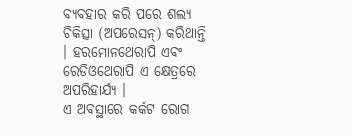ବ୍ୟବହାର କରି ପରେ ଶଲ୍ୟ ଚିକିତ୍ସା (ଅପରେସନ୍) କରିଥାନ୍ତି । ହରମୋନଥେରାପି ଏବଂ ରେଡିଓଥେରାପି ଏ କ୍ଷେତ୍ରରେ ଅପରିହାର୍ଯ୍ୟ ।
ଏ ଅବସ୍ଥାରେ କର୍କଟ ରୋଗ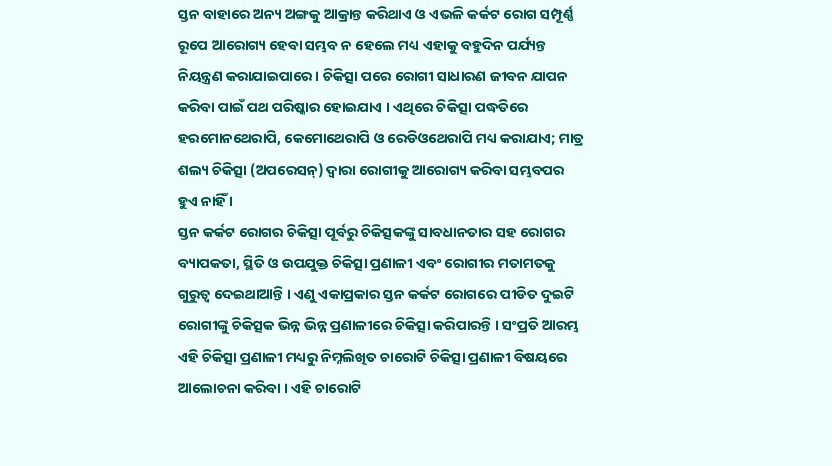ସ୍ତନ ବାହାରେ ଅନ୍ୟ ଅଙ୍ଗକୁ ଆକ୍ରାନ୍ତ କରିଥାଏ ଓ ଏଭଳି କର୍କଟ ରୋଗ ସମ୍ପୂର୍ଣ୍ଣ ରୂପେ ଆରୋଗ୍ୟ ହେବା ସମ୍ଭବ ନ ହେଲେ ମଧ୍ୟ ଏହାକୁ ବହୁଦିନ ପର୍ଯ୍ୟନ୍ତ ନିୟନ୍ତ୍ରଣ କରାଯାଇପାରେ । ଚିକିତ୍ସା ପରେ ରୋଗୀ ସାଧାରଣ ଜୀବନ ଯାପନ କରିବା ପାଇଁ ପଥ ପରିଷ୍କାର ହୋଇଯାଏ । ଏଥିରେ ଚିକିତ୍ସା ପଦ୍ଧତିରେ ହରମୋନଥେରାପି, କେମୋଥେରାପି ଓ ରେଡିଓଥେରାପି ମଧ୍ୟ କରାଯାଏ; ମାତ୍ର ଶଲ୍ୟ ଚିକିତ୍ସା (ଅପରେସନ୍) ଦ୍ଵାରା ରୋଗୀକୁ ଆରୋଗ୍ୟ କରିବା ସମ୍ଭବପର ହୁଏ ନାହିଁ ।
ସ୍ତନ କର୍କଟ ରୋଗର ଚିକିତ୍ସା ପୂର୍ବରୁ ଚିକିତ୍ସକଙ୍କୁ ସାବଧାନତାର ସହ ରୋଗର ବ୍ୟାପକତା, ସ୍ଥିତି ଓ ଉପଯୁକ୍ତ ଚିକିତ୍ସା ପ୍ରଣାଳୀ ଏବଂ ରୋଗୀର ମତାମତକୁ ଗୁରୁତ୍ଵ ଦେଇଥାଆନ୍ତି । ଏଣୁ ଏକାପ୍ରକାର ସ୍ତନ କର୍କଟ ରୋଗରେ ପୀଡିତ ଦୁଇଟି ରୋଗୀଙ୍କୁ ଚିକିତ୍ସକ ଭିନ୍ନ ଭିନ୍ନ ପ୍ରଣାଳୀରେ ଚିକିତ୍ସା କରିପାରନ୍ତି । ସଂପ୍ରତି ଆରମ୍ଭ ଏହି ଚିକିତ୍ସା ପ୍ରଣାଳୀ ମଧ୍ୟରୁ ନିମ୍ନଲିଖିତ ଚାରୋଟି ଚିକିତ୍ସା ପ୍ରଣାଳୀ ବିଷୟରେ ଆଲୋଚନା କରିବା । ଏହି ଚାରୋଟି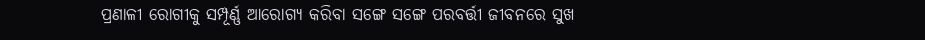ପ୍ରଣାଳୀ ରୋଗୀକୁ ସମ୍ପୂର୍ଣ୍ଣ ଆରୋଗ୍ୟ କରିବା ସଙ୍ଗେ ସଙ୍ଗେ ପରବର୍ତ୍ତୀ ଜୀବନରେ ସୁଖ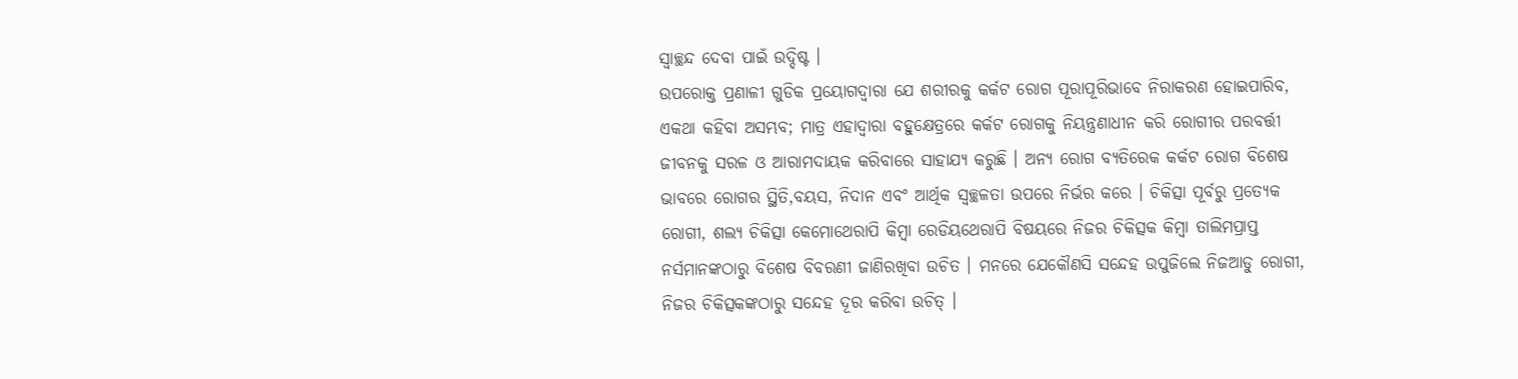ସ୍ଵାଚ୍ଛନ୍ଦ ଦେବା ପାଇଁ ଉଦ୍ଦିଷ୍ଟ ।
ଉପରୋକ୍ତ ପ୍ରଣାଳୀ ଗୁଡିକ ପ୍ରୟୋଗଦ୍ଵାରା ଯେ ଶରୀରକୁ କର୍କଟ ରୋଗ ପୂରାପୂରିଭାବେ ନିରାକରଣ ହୋଇପାରିବ, ଏକଥା କହିବା ଅସମ୍ଭବ; ମାତ୍ର ଏହାଦ୍ୱାରା ବହୁକ୍ଷେତ୍ରରେ କର୍କଟ ରୋଗକୁ ନିୟନ୍ତ୍ରଣାଧୀନ କରି ରୋଗୀର ପରବର୍ତ୍ତୀ ଜୀବନକୁ ସରଳ ଓ ଆରାମଦାୟକ କରିବାରେ ସାହାଯ୍ୟ କରୁଛି । ଅନ୍ୟ ରୋଗ ବ୍ୟତିରେକ କର୍କଟ ରୋଗ ବିଶେଷ ଭାବରେ ରୋଗର ସ୍ଥିତି,ବୟସ, ନିଦାନ ଏବଂ ଆର୍ଥିକ ସ୍ଵଚ୍ଛଳତା ଉପରେ ନିର୍ଭର କରେ । ଚିକିତ୍ସା ପୂର୍ବରୁ ପ୍ରତ୍ୟେକ ରୋଗୀ, ଶଲ୍ୟ ଚିକିତ୍ସା କେମୋଥେରାପି କିମ୍ବା ରେଡିୟଥେରାପି ବିଷୟରେ ନିଜର ଚିକିତ୍ସକ କିମ୍ବା ତାଲିମପ୍ରାପ୍ତ ନର୍ସମାନଙ୍କଠାରୁ ବିଶେଷ ବିବରଣୀ ଜାଣିରଖିବା ଉଚିତ । ମନରେ ଯେକୌଣସି ସନ୍ଦେହ ଉପୁଜିଲେ ନିଜଆଡୁ ରୋଗୀ, ନିଜର ଚିକିତ୍ସକଙ୍କଠାରୁ ସନ୍ଦେହ ଦୂର କରିବା ଉଚିତ୍ ।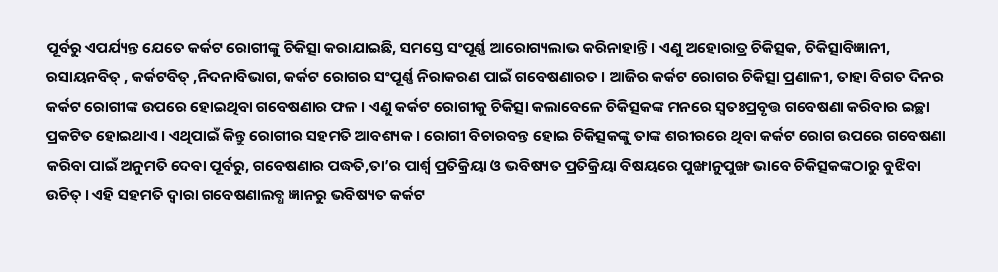ପୂର୍ବରୁ ଏପର୍ଯ୍ୟନ୍ତ ଯେତେ କର୍କଟ ରୋଗୀଙ୍କୁ ଚିକିତ୍ସା କରାଯାଇଛି, ସମସ୍ତେ ସଂପୂର୍ଣ୍ଣ ଆରୋଗ୍ୟଲାଭ କରିନାହାନ୍ତି । ଏଣୁ ଅହୋରାତ୍ର ଚିକିତ୍ସକ, ଚିକିତ୍ସାବିଜ୍ଞାନୀ, ରସାୟନବିତ୍ , କର୍କଟବିତ୍ ,ନିଦନାବିଭାଗ, କର୍କଟ ରୋଗର ସଂପୂର୍ଣ୍ଣ ନିରାକରଣ ପାଇଁ ଗବେଷଣାରତ । ଆଜିର କର୍କଟ ରୋଗର ଚିକିତ୍ସା ପ୍ରଣାଳୀ, ତାହା ବିଗତ ଦିନର କର୍କଟ ରୋଗୀଙ୍କ ଉପରେ ହୋଇଥିବା ଗବେଷଣାର ଫଳ । ଏଣୁ କର୍କଟ ରୋଗୀକୁ ଚିକିତ୍ସା କଲାବେଳେ ଚିକିତ୍ସକଙ୍କ ମନରେ ସ୍ଵତଃପ୍ରବୃତ୍ତ ଗବେଷଣା କରିବାର ଇଚ୍ଛା ପ୍ରକଟିତ ହୋଇଥାଏ । ଏଥିପାଇଁ କିନ୍ତୁ ରୋଗୀର ସହମତି ଆବଶ୍ୟକ । ରୋଗୀ ବିଚାରବନ୍ତ ହୋଇ ଚିକିତ୍ସକଙ୍କୁ ତାଙ୍କ ଶରୀରରେ ଥିବା କର୍କଟ ରୋଗ ଉପରେ ଗବେଷଣା କରିବା ପାଇଁ ଅନୁମତି ଦେବା ପୂର୍ବରୁ, ଗବେଷଣାର ପଦ୍ଧତି,ତା’ର ପାର୍ଶ୍ଵ ପ୍ରତିକ୍ରିୟା ଓ ଭବିଷ୍ୟତ ପ୍ରତିକ୍ରିୟା ବିଷୟରେ ପୁଙ୍ଖାନୁପୁଙ୍ଖ ଭାବେ ଚିକିତ୍ସକଙ୍କଠାରୁ ବୁଝିବା ଉଚିତ୍ । ଏହି ସହମତି ଦ୍ଵାରା ଗବେଷଣାଲବ୍ଧ ଜ୍ଞାନରୁ ଭବିଷ୍ୟତ କର୍କଟ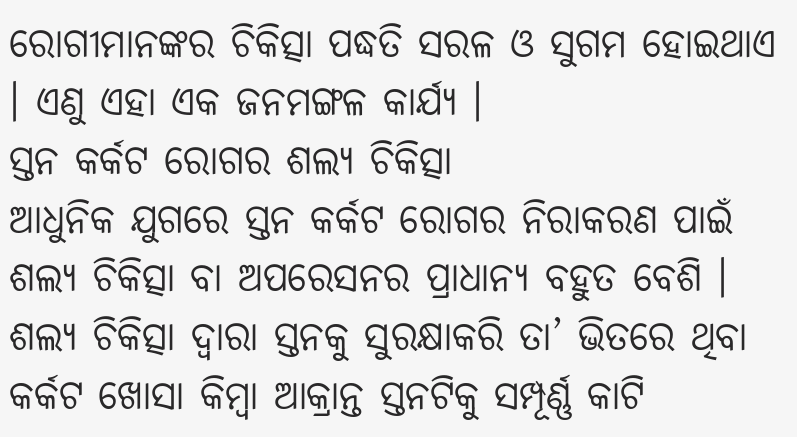ରୋଗୀମାନଙ୍କର ଚିକିତ୍ସା ପଦ୍ଧତି ସରଳ ଓ ସୁଗମ ହୋଇଥାଏ । ଏଣୁ ଏହା ଏକ ଜନମଙ୍ଗଳ କାର୍ଯ୍ୟ ।
ସ୍ତନ କର୍କଟ ରୋଗର ଶଲ୍ୟ ଚିକିତ୍ସା
ଆଧୁନିକ ଯୁଗରେ ସ୍ତନ କର୍କଟ ରୋଗର ନିରାକରଣ ପାଇଁ ଶଲ୍ୟ ଚିକିତ୍ସା ବା ଅପରେସନର ପ୍ରାଧାନ୍ୟ ବହୁତ ବେଶି । ଶଲ୍ୟ ଚିକିତ୍ସା ଦ୍ଵାରା ସ୍ତନକୁ ସୁରକ୍ଷାକରି ତା’ ଭିତରେ ଥିବା କର୍କଟ ଖୋସା କିମ୍ବା ଆକ୍ରାନ୍ତ ସ୍ତନଟିକୁ ସମ୍ପୂର୍ଣ୍ଣ କାଟି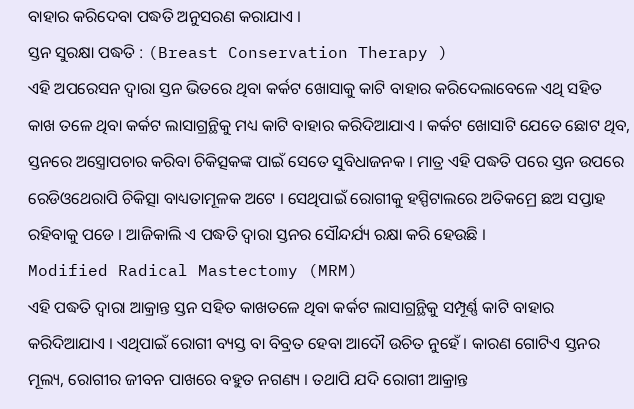ବାହାର କରିଦେବା ପଦ୍ଧତି ଅନୁସରଣ କରାଯାଏ ।
ସ୍ତନ ସୁରକ୍ଷା ପଦ୍ଧତି : (Breast Conservation Therapy )
ଏହି ଅପରେସନ ଦ୍ଵାରା ସ୍ତନ ଭିତରେ ଥିବା କର୍କଟ ଖୋସାକୁ କାଟି ବାହାର କରିଦେଲାବେଳେ ଏଥି ସହିତ କାଖ ତଳେ ଥିବା କର୍କଟ ଲାସାଗ୍ରନ୍ଥିକୁ ମଧ୍ୟ କାଟି ବାହାର କରିଦିଆଯାଏ । କର୍କଟ ଖୋସାଟି ଯେତେ ଛୋଟ ଥିବ, ସ୍ତନରେ ଅସ୍ତ୍ରୋପଚାର କରିବା ଚିକିତ୍ସକଙ୍କ ପାଇଁ ସେତେ ସୁବିଧାଜନକ । ମାତ୍ର ଏହି ପଦ୍ଧତି ପରେ ସ୍ତନ ଉପରେ ରେଡିଓଥେରାପି ଚିକିତ୍ସା ବାଧ୍ୟତାମୂଳକ ଅଟେ । ସେଥିପାଇଁ ରୋଗୀକୁ ହସ୍ପିଟାଲରେ ଅତିକମ୍ରେ ଛଅ ସପ୍ତାହ ରହିବାକୁ ପଡେ । ଆଜିକାଲି ଏ ପଦ୍ଧତି ଦ୍ଵାରା ସ୍ତନର ସୌନ୍ଦର୍ଯ୍ୟ ରକ୍ଷା କରି ହେଉଛି ।
Modified Radical Mastectomy (MRM)
ଏହି ପଦ୍ଧତି ଦ୍ଵାରା ଆକ୍ରାନ୍ତ ସ୍ତନ ସହିତ କାଖତଳେ ଥିବା କର୍କଟ ଲାସାଗ୍ରନ୍ଥିକୁ ସମ୍ପୂର୍ଣ୍ଣ କାଟି ବାହାର କରିଦିଆଯାଏ । ଏଥିପାଇଁ ରୋଗୀ ବ୍ୟସ୍ତ ବା ବିବ୍ରତ ହେବା ଆଦୌ ଉଚିତ ନୁହେଁ । କାରଣ ଗୋଟିଏ ସ୍ତନର ମୂଲ୍ୟ, ରୋଗୀର ଜୀବନ ପାଖରେ ବହୁତ ନଗଣ୍ୟ । ତଥାପି ଯଦି ରୋଗୀ ଆକ୍ରାନ୍ତ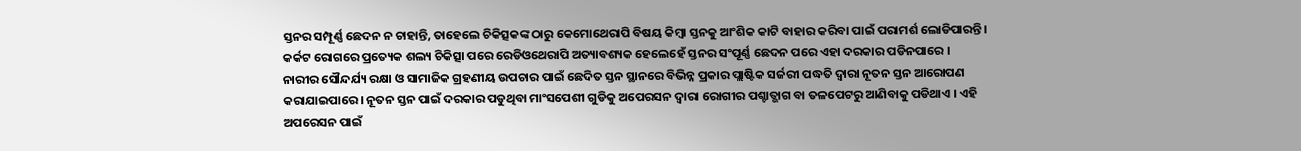ସ୍ତନର ସମ୍ପୂର୍ଣ୍ଣ ଛେଦନ ନ ଚାହାନ୍ତି, ତାହେଲେ ଚିକିତ୍ସକଙ୍କ ଠାରୁ କେମୋଥେରାପି ବିଷୟ କିମ୍ବା ସ୍ତନକୁ ଆଂଶିକ କାଟି ବାହାର କରିବା ପାଇଁ ପରାମର୍ଶ ଲୋଡିପାରନ୍ତି । କର୍କଟ ରୋଗରେ ପ୍ରତ୍ୟେକ ଶଲ୍ୟ ଚିକିତ୍ସା ପରେ ରେଡିଓଥେରାପି ଅତ୍ୟାବଶ୍ୟକ ହେଲେହେଁ ସ୍ତନର ସଂପୂର୍ଣ୍ଣ ଛେଦନ ପରେ ଏହା ଦରକାର ପଡିନପାରେ ।
ନାରୀର ସୌନ୍ଦର୍ଯ୍ୟ ରକ୍ଷା ଓ ସାମାଜିକ ଗ୍ରହଣୀୟ ଉପଚାର ପାଇଁ ଛେଦିତ ସ୍ତନ ସ୍ଥାନରେ ବିଭିନ୍ନ ପ୍ରକାର ପ୍ଲାଷ୍ଟିକ ସର୍ଜରୀ ପଦ୍ଧତି ଦ୍ଵାରା ନୂତନ ସ୍ତନ ଆରୋପଣ କରାଯାଇପାରେ । ନୂତନ ସ୍ତନ ପାଇଁ ଦରକାର ପଡୁଥିବା ମାଂସପେଶୀ ଗୁଡିକୁ ଅପେରସନ ଦ୍ଵାରା ରୋଗୀର ପଶ୍ଚାତ୍ଭାଗ ବା ତଳପେଟରୁ ଆଣିବାକୁ ପଡିଥାଏ । ଏହି ଅପରେସନ ପାଇଁ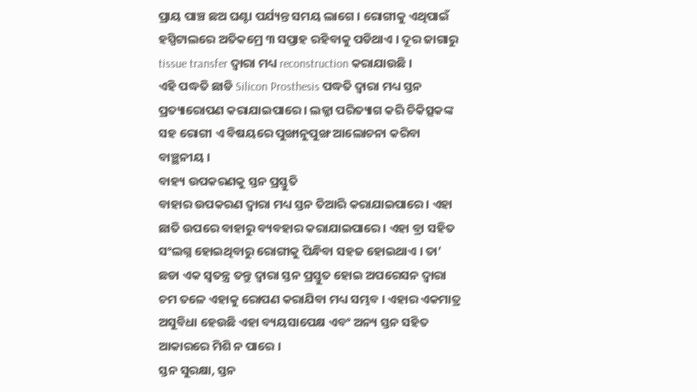ପ୍ରାୟ ପାଞ୍ଚ ଛଅ ଘଣ୍ଟା ପର୍ଯ୍ୟନ୍ତ ସମୟ ଲାଗେ । ରୋଗୀକୁ ଏଥିପାଇଁ ହସ୍ପିଟାଲରେ ଅତିକମ୍ରେ ୩ ସପ୍ତାହ ରହିବାକୁ ପଡିଥାଏ । ଦୂର ଜାଗାରୁ tissue transfer ଦ୍ଵାରା ମଧ୍ୟ reconstruction କରାଯାଉଛି ।
ଏହି ପଦ୍ଧତି ଛାଡି Silicon Prosthesis ପଦ୍ଧତି ଦ୍ଵାରା ମଧ୍ୟ ସ୍ତନ ପ୍ରତ୍ୟାରୋପଣ କରାଯାଇପାରେ । ଲଜ୍ଜା ପରିତ୍ୟାଗ କରି ଚିକିତ୍ସକଙ୍କ ସହ ରୋଗୀ ଏ ବିଷୟରେ ପୁଙ୍ଖାନୁପୁଙ୍ଖ ଆଲୋଚନା କରିବା ବାଞ୍ଛନୀୟ ।
ବାହ୍ୟ ଉପକରଣକୁ ସ୍ତନ ପ୍ରସ୍ତୁତି
ବାହାର ଉପକରଣ ଦ୍ଵାରା ମଧ୍ୟ ସ୍ତନ ତିଆରି କରାଯାଇପାରେ । ଏହା ଛାତି ଉପରେ ବାହାରୁ ବ୍ୟବହାର କରାଯାଇପାରେ । ଏହା ବ୍ରା ସହିତ ସଂଲଗ୍ନ ହୋଇଥିବାରୁ ରୋଗୀକୁ ପିନ୍ଧିବା ସହଜ ହୋଇଥାଏ । ତା’ ଛଡା ଏକ ସ୍ଵତନ୍ତ୍ର ତନ୍ତୁ ଦ୍ଵାରା ସ୍ତନ ପ୍ରସ୍ତୁତ ହୋଇ ଅପରେସନ ଦ୍ଵାରା ଚମ ତଳେ ଏହାକୁ ରୋପଣ କରାଯିବା ମଧ୍ୟ ସମ୍ଭବ । ଏହାର ଏକମାତ୍ର ଅସୁବିଧା ହେଉଛି ଏହା ବ୍ୟୟସାପେକ୍ଷ ଏବଂ ଅନ୍ୟ ସ୍ତନ ସହିତ ଆକାରରେ ମିଶି ନ ପାରେ ।
ସ୍ତନ ସୁରକ୍ଷା, ସ୍ତନ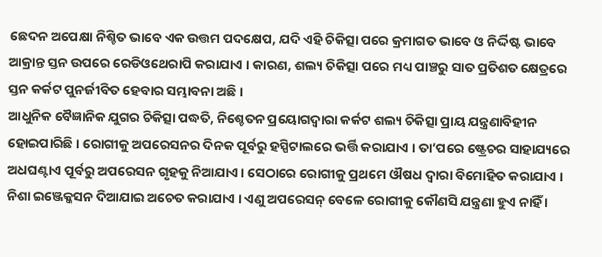ଛେଦନ ଅପେକ୍ଷା ନିଶ୍ଚିତ ଭାବେ ଏକ ଉତ୍ତମ ପଦକ୍ଷେପ, ଯଦି ଏହି ଚିକିତ୍ସା ପରେ କ୍ରମାଗତ ଭାବେ ଓ ନିର୍ଦ୍ଦିଷ୍ଟ ଭାବେ ଆକ୍ରାନ୍ତ ସ୍ତନ ଉପରେ ରେଡିଓଥେରାପି କରାଯାଏ । କାରଣ, ଶଲ୍ୟ ଚିକିତ୍ସା ପରେ ମଧ୍ୟ ପାଞ୍ଚରୁ ସାତ ପ୍ରତିଶତ କ୍ଷେତ୍ରରେ ସ୍ତନ କର୍କଟ ପୁନର୍ଜୀବିତ ହେବାର ସମ୍ଭାବନା ଅଛି ।
ଆଧୁନିକ ବୈଜ୍ଞାନିକ ଯୁଗର ଚିକିତ୍ସା ପଦ୍ଧତି, ନିଶ୍ଚେତନ ପ୍ରୟୋଗଦ୍ଵାରା କର୍କଟ ଶଲ୍ୟ ଚିକିତ୍ସା ପ୍ରାୟ ଯନ୍ତ୍ରଣାବିହୀନ ହୋଇପାରିଛି । ରୋଗୀକୁ ଅପରେସନର ଦିନକ ପୂର୍ବରୁ ହସ୍ପିଟାଲରେ ଭର୍ତ୍ତି କରାଯାଏ । ତା’ପରେ ଷ୍ଟ୍ରେଚର ସାହାଯ୍ୟରେ ଅଧଘଣ୍ଟାଏ ପୂର୍ବରୁ ଅପରେସନ ଗୃହକୁ ନିଆଯାଏ । ସେଠାରେ ରୋଗୀକୁ ପ୍ରଥମେ ଔଷଧ ଦ୍ଵାରା ବିମୋହିତ କରାଯାଏ । ନିଶା ଇଞ୍ଜେକ୍କସନ ଦିଆଯାଇ ଅଚେତ କରାଯାଏ । ଏଣୁ ଅପରେସନ୍ ବେଳେ ରୋଗୀକୁ କୌଣସି ଯନ୍ତ୍ରଣା ହୁଏ ନାହିଁ ।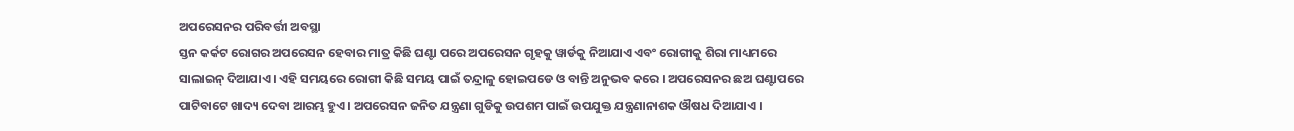ଅପରେସନର ପରିବର୍ତ୍ତୀ ଅବସ୍ଥା
ସ୍ତନ କର୍କଟ ରୋଗର ଅପରେସନ ହେବାର ମାତ୍ର କିଛି ଘଣ୍ଟା ପରେ ଅପରେସନ ଗୃହକୁ ୱାର୍ଡକୁ ନିଆଯାଏ ଏବଂ ରୋଗୀକୁ ଶିରା ମାଧ୍ୟମରେ ସାଲାଇନ୍ ଦିଆଯାଏ । ଏହି ସମୟରେ ରୋଗୀ କିଛି ସମୟ ପାଇଁ ତନ୍ଦ୍ରାଳୁ ହୋଇପଡେ ଓ ବାନ୍ତି ଅନୁଭବ କରେ । ଅପରେସନର ଛଅ ଘଣ୍ଟାପରେ ପାଟିବାଟେ ଖାଦ୍ୟ ଦେବା ଆରମ୍ଭ ହୁଏ । ଅପରେସନ ଜନିତ ଯନ୍ତ୍ରଣା ଗୁଡିକୁ ଉପଶମ ପାଇଁ ଉପଯୁକ୍ତ ଯନ୍ତ୍ରଣାନାଶକ ଔଷଧ ଦିଆଯାଏ ।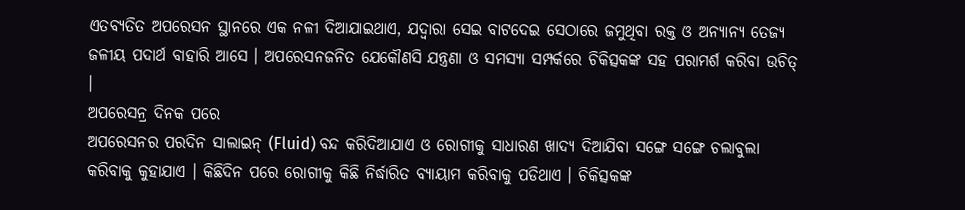ଏତବ୍ୟତିତ ଅପରେସନ ସ୍ଥାନରେ ଏକ ନଳୀ ଦିଆଯାଇଥାଏ, ଯଦ୍ୱାରା ସେଇ ବାଟଦେଇ ସେଠାରେ ଜମୁଥିବା ରକ୍ତ ଓ ଅନ୍ୟାନ୍ୟ ତେଜ୍ୟ ଜଳୀୟ ପଦାର୍ଥ ବାହାରି ଆସେ । ଅପରେସନଜନିତ ଯେକୌଣସି ଯନ୍ତ୍ରଣା ଓ ସମସ୍ୟା ସମ୍ପର୍କରେ ଚିକିତ୍ସକଙ୍କ ସହ ପରାମର୍ଶ କରିବା ଉଚିତ୍ ।
ଅପରେସନ୍ର ଦିନକ ପରେ
ଅପରେସନର ପରଦିନ ସାଲାଇନ୍ (Fluid) ବନ୍ଦ କରିଦିଆଯାଏ ଓ ରୋଗୀକୁ ସାଧାରଣ ଖାଦ୍ୟ ଦିଆଯିବା ସଙ୍ଗେ ସଙ୍ଗେ ଚଲାବୁଲା କରିବାକୁ କୁହାଯାଏ । କିଛିଦିନ ପରେ ରୋଗୀକୁ କିଛି ନିର୍ଦ୍ଧାରିତ ବ୍ୟାୟାମ କରିବାକୁ ପଡିଥାଏ । ଚିକିତ୍ସକଙ୍କ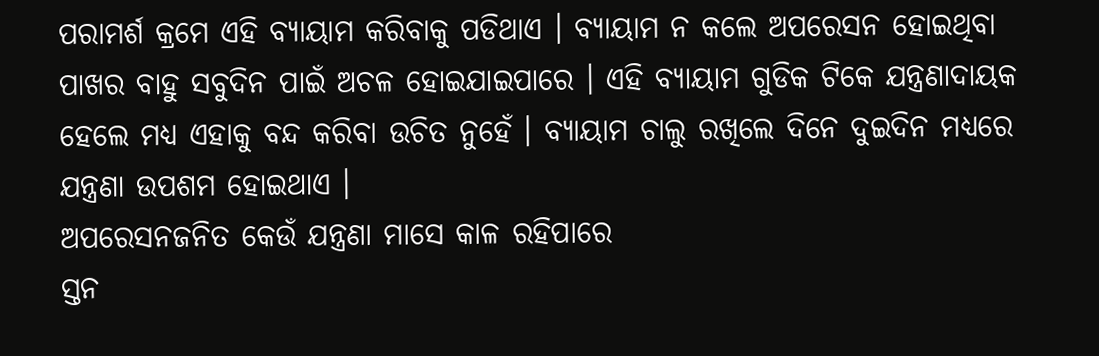ପରାମର୍ଶ କ୍ରମେ ଏହି ବ୍ୟାୟାମ କରିବାକୁ ପଡିଥାଏ । ବ୍ୟାୟାମ ନ କଲେ ଅପରେସନ ହୋଇଥିବା ପାଖର ବାହୁ ସବୁଦିନ ପାଇଁ ଅଚଳ ହୋଇଯାଇପାରେ । ଏହି ବ୍ୟାୟାମ ଗୁଡିକ ଟିକେ ଯନ୍ତ୍ରଣାଦାୟକ ହେଲେ ମଧ୍ୟ ଏହାକୁ ବନ୍ଦ କରିବା ଉଚିତ ନୁହେଁ । ବ୍ୟାୟାମ ଚାଲୁ ରଖିଲେ ଦିନେ ଦୁଇଦିନ ମଧ୍ୟରେ ଯନ୍ତ୍ରଣା ଉପଶମ ହୋଇଥାଏ ।
ଅପରେସନଜନିତ କେଉଁ ଯନ୍ତ୍ରଣା ମାସେ କାଳ ରହିପାରେ
ସ୍ତନ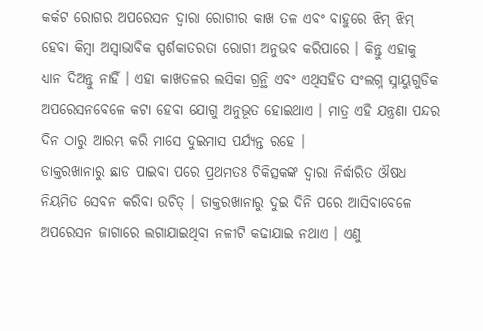କର୍କଟ ରୋଗର ଅପରେସନ ଦ୍ଵାରା ରୋଗୀର କାଖ ତଳ ଏବଂ ବାହୁରେ ଝିମ୍ ଝିମ୍ ହେବା କିମ୍ବା ଅସ୍ଵାଭାବିକ ସ୍ପର୍ଶକାତରତା ରୋଗୀ ଅନୁଭବ କରିପାରେ । କିନ୍ତୁ ଏହାକୁ ଧ୍ୟାନ ଦିଅନ୍ତୁ ନାହିଁ । ଏହା କାଖତଳର ଲସିକା ଗ୍ରନ୍ଥି ଏବଂ ଏଥିସହିତ ସଂଲଗ୍ନ ସ୍ନାୟୁଗୁଡିକ ଅପରେସନବେଳେ କଟା ହେବା ଯୋଗୁ ଅନୁଭୂତ ହୋଇଥାଏ । ମାତ୍ର ଏହି ଯନ୍ତ୍ରଣା ପନ୍ଦର ଦିନ ଠାରୁ ଆରମ୍ଭ କରି ମାସେ ଦୁଇମାସ ପର୍ଯ୍ୟନ୍ତ ରହେ ।
ଡାକ୍ତରଖାନାରୁ ଛାଡ ପାଇବା ପରେ ପ୍ରଥମତଃ ଚିକିତ୍ସକଙ୍କ ଦ୍ଵାରା ନିର୍ଦ୍ଧାରିତ ଔଷଧ ନିୟମିତ ସେବନ କରିବା ଉଚିତ୍ । ଡାକ୍ତରଖାନାରୁ ଦୁଇ ଦିନି ପରେ ଆସିବାବେଳେ ଅପରେସନ ଜାଗାରେ ଲଗାଯାଇଥିବା ନଳୀଟି କଢାଯାଇ ନଥାଏ । ଏଣୁ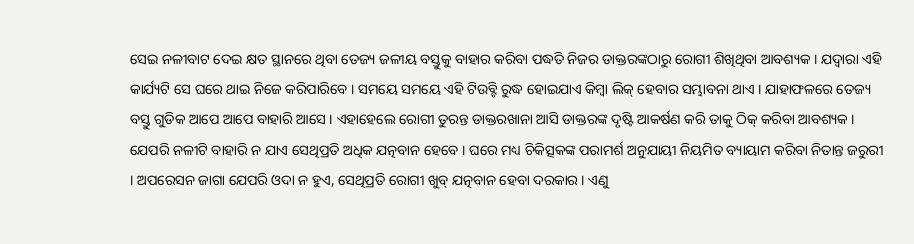ସେଇ ନଳୀବାଟ ଦେଇ କ୍ଷତ ସ୍ଥାନରେ ଥିବା ତେଜ୍ୟ ଜଳୀୟ ବସ୍ତୁକୁ ବାହାର କରିବା ପଦ୍ଧତି ନିଜର ଡାକ୍ତରଙ୍କଠାରୁ ରୋଗୀ ଶିଖିଥିବା ଆବଶ୍ୟକ । ଯଦ୍ୱାରା ଏହି କାର୍ଯ୍ୟଟି ସେ ଘରେ ଥାଇ ନିଜେ କରିପାରିବେ । ସମୟେ ସମୟେ ଏହି ଟିଉବ୍ଟି ରୁଦ୍ଧ ହୋଇଯାଏ କିମ୍ବା ଲିକ୍ ହେବାର ସମ୍ଭାବନା ଥାଏ । ଯାହାଫଳରେ ତେଜ୍ୟ ବସ୍ତୁ ଗୁଡିକ ଆପେ ଆପେ ବାହାରି ଆସେ । ଏହାହେଲେ ରୋଗୀ ତୁରନ୍ତ ଡାକ୍ତରଖାନା ଆସି ଡାକ୍ତରଙ୍କ ଦୃଷ୍ଟି ଆକର୍ଷଣ କରି ତାକୁ ଠିକ୍ କରିବା ଆବଶ୍ୟକ । ଯେପରି ନଳୀଟି ବାହାରି ନ ଯାଏ ସେଥିପ୍ରତି ଅଧିକ ଯତ୍ନବାନ ହେବେ । ଘରେ ମଧ୍ୟ ଚିକିତ୍ସକଙ୍କ ପରାମର୍ଶ ଅନୁଯାୟୀ ନିୟମିତ ବ୍ୟାୟାମ କରିବା ନିତାନ୍ତ ଜରୁରୀ । ଅପରେସନ ଜାଗା ଯେପରି ଓଦା ନ ହୁଏ, ସେଥିପ୍ରତି ରୋଗୀ ଖୁବ୍ ଯତ୍ନବାନ ହେବା ଦରକାର । ଏଣୁ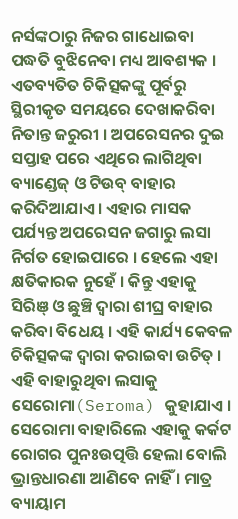ନର୍ସଙ୍କଠାରୁ ନିଜର ଗାଧୋଇବା ପଦ୍ଧତି ବୁଝିନେବା ମଧ୍ୟ ଆବଶ୍ୟକ । ଏତବ୍ୟତିତ ଚିକିତ୍ସକଙ୍କୁ ପୂର୍ବରୁ ସ୍ଥିରୀକୃତ ସମୟରେ ଦେଖାକରିବା ନିତାନ୍ତ ଜରୁରୀ । ଅପରେସନର ଦୁଇ ସପ୍ତାହ ପରେ ଏଥିରେ ଲାଗିଥିବା ବ୍ୟାଣ୍ଡେଜ୍ ଓ ଟିଉବ୍ ବାହାର କରିଦିଆଯାଏ । ଏହାର ମାସକ ପର୍ଯ୍ୟନ୍ତ ଅପରେସନ ଜଗାରୁ ଲସା ନିର୍ଗତ ହୋଇପାରେ । ହେଲେ ଏହା କ୍ଷତିକାରକ ନୁହେଁ । କିନ୍ତୁ ଏହାକୁ ସିରିଞ୍ ଓ ଛୁଞ୍ଚି ଦ୍ଵାରା ଶୀଘ୍ର ବାହାର କରିବା ବିଧେୟ । ଏହି କାର୍ଯ୍ୟ କେବଳ ଚିକିତ୍ସକଙ୍କ ଦ୍ଵାରା କରାଇବା ଉଚିତ୍ । ଏହି ବାହାରୁଥିବା ଲସାକୁ ସେରୋମା(Seroma) କୁହାଯାଏ । ସେରୋମା ବାହାରିଲେ ଏହାକୁ କର୍କଟ ରୋଗର ପୁନଃଉତ୍ପତ୍ତି ହେଲା ବୋଲି ଭ୍ରାନ୍ତଧାରଣା ଆଣିବେ ନାହିଁ । ମାତ୍ର ବ୍ୟାୟାମ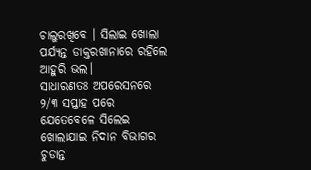ଚାଲୁରଖିବେ । ସିଲାଇ ଖୋଲା ପର୍ଯ୍ୟନ୍ତ ଡାକ୍ତରଖାନାରେ ରହିଲେ ଆହୁରି ଭଲ।
ସାଧାରଣତଃ ଅପରେସନରେ ୨/୩ ସପ୍ତାହ ପରେ ଯେତେବେଳେ ସିଲେଇ ଖୋଲାଯାଇ ନିଦାନ ବିଭାଗର ଚୁଡାନ୍ତ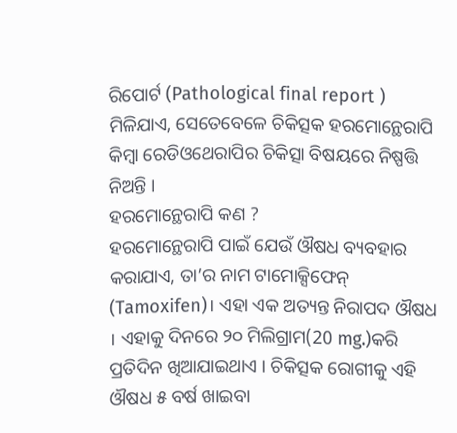ରିପୋର୍ଟ (Pathological final report ) ମିଳିଯାଏ, ସେତେବେଳେ ଚିକିତ୍ସକ ହରମୋନ୍ଥେରାପି କିମ୍ବା ରେଡିଓଥେରାପିର ଚିକିତ୍ସା ବିଷୟରେ ନିଷ୍ପତ୍ତି ନିଅନ୍ତି ।
ହରମୋନ୍ଥେରାପି କଣ ?
ହରମୋନ୍ଥେରାପି ପାଇଁ ଯେଉଁ ଔଷଧ ବ୍ୟବହାର କରାଯାଏ, ତା’ର ନାମ ଟାମୋକ୍ସିଫେନ୍ (Tamoxifen)। ଏହା ଏକ ଅତ୍ୟନ୍ତ ନିରାପଦ ଔଷଧ । ଏହାକୁ ଦିନରେ ୨୦ ମିଲିଗ୍ରାମ(20 mg.)କରି ପ୍ରତିଦିନ ଖିଆଯାଇଥାଏ । ଚିକିତ୍ସକ ରୋଗୀକୁ ଏହି ଔଷଧ ୫ ବର୍ଷ ଖାଇବା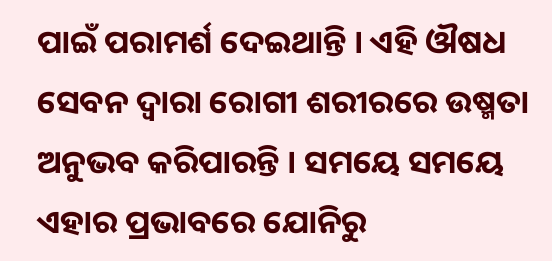ପାଇଁ ପରାମର୍ଶ ଦେଇଥାନ୍ତି । ଏହି ଔଷଧ ସେବନ ଦ୍ଵାରା ରୋଗୀ ଶରୀରରେ ଉଷ୍ମତା ଅନୁଭବ କରିପାରନ୍ତି । ସମୟେ ସମୟେ ଏହାର ପ୍ରଭାବରେ ଯୋନିରୁ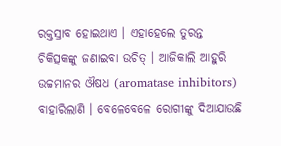ରକ୍ତସ୍ରାବ ହୋଇଥାଏ । ଏହାହେଲେ ତୁରନ୍ତ ଚିକିତ୍ସକଙ୍କୁ ଜଣାଇବା ଉଚିତ୍ । ଆଜିକାଲି ଆହୁରି ଉଚ୍ଚମାନର ଔଷଧ (aromatase inhibitors) ବାହାରିଲାଣି । ବେଳେବେଳେ ରୋଗୀଙ୍କୁ ଦିଆଯାଉଛି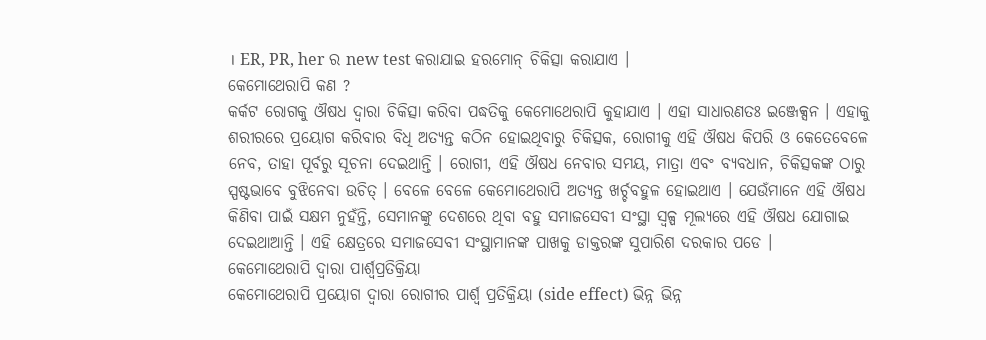। ER, PR, her ର new test କରାଯାଇ ହରମୋନ୍ ଚିକିତ୍ସା କରାଯାଏ ।
କେମୋଥେରାପି କଣ ?
କର୍କଟ ରୋଗକୁ ଔଷଧ ଦ୍ଵାରା ଚିକିତ୍ସା କରିବା ପଦ୍ଧତିକୁ କେମୋଥେରାପି କୁହାଯାଏ । ଏହା ସାଧାରଣତଃ ଇଞ୍ଜେକ୍ସନ । ଏହାକୁ ଶରୀରରେ ପ୍ରୟୋଗ କରିବାର ବିଧି ଅତ୍ୟନ୍ତ କଠିନ ହୋଇଥିବାରୁ ଚିକିତ୍ସକ, ରୋଗୀକୁ ଏହି ଔଷଧ କିପରି ଓ କେତେବେଳେ ନେବ, ତାହା ପୂର୍ବରୁ ସୂଚନା ଦେଇଥାନ୍ତି । ରୋଗୀ, ଏହି ଔଷଧ ନେବାର ସମୟ, ମାତ୍ରା ଏବଂ ବ୍ୟବଧାନ, ଚିକିତ୍ସକଙ୍କ ଠାରୁ ସ୍ପଷ୍ଟଭାବେ ବୁଝିନେବା ଉଚିତ୍ । ବେଳେ ବେଳେ କେମୋଥେରାପି ଅତ୍ୟନ୍ତ ଖର୍ଚ୍ଚବହୁଳ ହୋଇଥାଏ । ଯେଉଁମାନେ ଏହି ଔଷଧ କିଣିବା ପାଇଁ ସକ୍ଷମ ନୁହଁନ୍ତି, ସେମାନଙ୍କୁ ଦେଶରେ ଥିବା ବହୁ ସମାଜସେବୀ ସଂସ୍ଥା ସ୍ୱଳ୍ପ ମୂଲ୍ୟରେ ଏହି ଔଷଧ ଯୋଗାଇ ଦେଇଥାଆନ୍ତି । ଏହି କ୍ଷେତ୍ରରେ ସମାଜସେବୀ ସଂସ୍ଥାମାନଙ୍କ ପାଖକୁ ଡାକ୍ତରଙ୍କ ସୁପାରିଶ ଦରକାର ପଡେ ।
କେମୋଥେରାପି ଦ୍ଵାରା ପାର୍ଶ୍ଵପ୍ରତିକ୍ରିୟା
କେମୋଥେରାପି ପ୍ରୟୋଗ ଦ୍ଵାରା ରୋଗୀର ପାର୍ଶ୍ଵ ପ୍ରତିକ୍ରିୟା (side effect) ଭିନ୍ନ ଭିନ୍ନ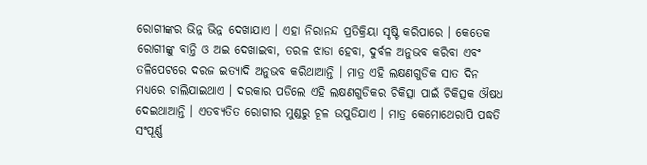ରୋଗୀଙ୍କର ଭିନ୍ନ ଭିନ୍ନ ଦେଖାଯାଏ । ଏହା ନିରାନନ୍ଦ ପ୍ରତିକ୍ରିୟା ସୃଷ୍ଟି କରିପାରେ । କେତେକ ରୋଗୀଙ୍କୁ ବାନ୍ତି ଓ ଅଇ ଦେଖାଇବା, ତରଳ ଝାଡା ହେବା, ଦୁର୍ବଳ ଅନୁଭବ କରିବା ଏବଂ ତଳିପେଟରେ ଦରଜ ଇତ୍ୟାଦି ଅନୁଭବ କରିଥାଆନ୍ତି । ମାତ୍ର ଏହି ଲକ୍ଷଣଗୁଡିକ ସାତ ଦିନ ମଧ୍ୟରେ ଚାଲିଯାଇଥାଏ । ଦରକାର ପଡିଲେ ଏହି ଲକ୍ଷଣଗୁଡିକର ଚିକିତ୍ସା ପାଇଁ ଚିକିତ୍ସକ ଔଷଧ ଦେଇଥାଆନ୍ତି । ଏତବ୍ୟତିତ ରୋଗୀର ମୁଣ୍ଡରୁ ଚୂଳ ଉପୁଡିଯାଏ । ମାତ୍ର କେମୋଥେରାପି ପଦ୍ଧତି ସଂପୂର୍ଣ୍ଣ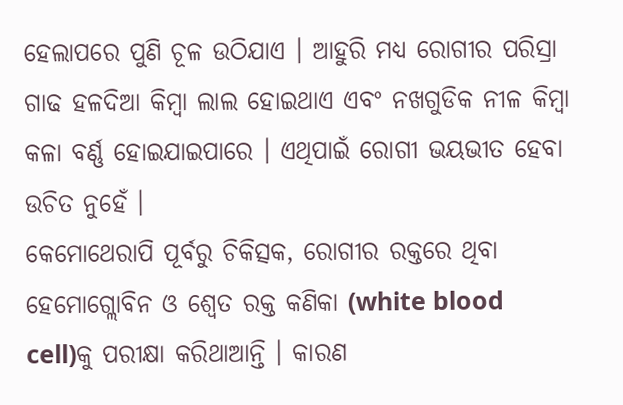ହେଲାପରେ ପୁଣି ଚୂଳ ଉଠିଯାଏ । ଆହୁରି ମଧ୍ୟ ରୋଗୀର ପରିସ୍ରା ଗାଢ ହଳଦିଆ କିମ୍ବା ଲାଲ ହୋଇଥାଏ ଏବଂ ନଖଗୁଡିକ ନୀଳ କିମ୍ବା କଳା ବର୍ଣ୍ଣ ହୋଇଯାଇପାରେ । ଏଥିପାଇଁ ରୋଗୀ ଭୟଭୀତ ହେବା ଉଚିତ ନୁହେଁ ।
କେମୋଥେରାପି ପୂର୍ବରୁ ଚିକିତ୍ସକ, ରୋଗୀର ରକ୍ତରେ ଥିବା ହେମୋଗ୍ଲୋବିନ ଓ ଶ୍ଵେତ ରକ୍ତ କଣିକା (white blood cell)କୁ ପରୀକ୍ଷା କରିଥାଆନ୍ତି । କାରଣ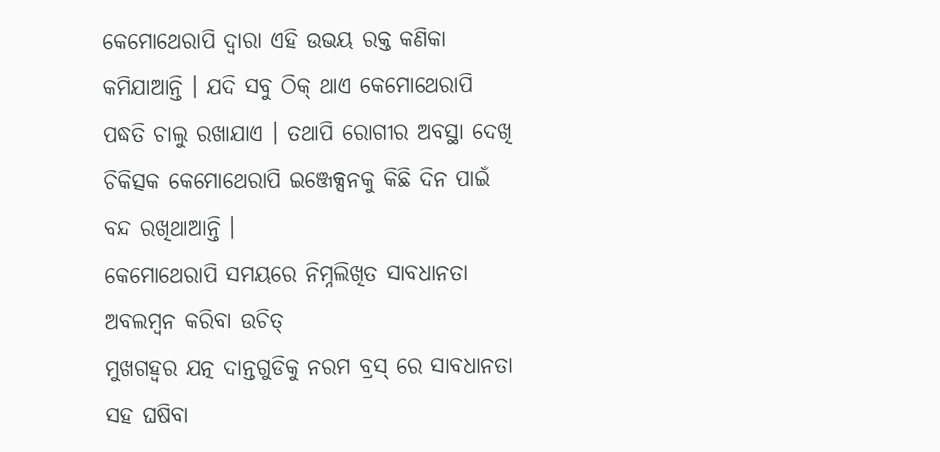କେମୋଥେରାପି ଦ୍ଵାରା ଏହି ଉଭୟ ରକ୍ତ କଣିକା କମିଯାଆନ୍ତି । ଯଦି ସବୁ ଠିକ୍ ଥାଏ କେମୋଥେରାପି ପଦ୍ଧତି ଚାଲୁ ରଖାଯାଏ । ତଥାପି ରୋଗୀର ଅବସ୍ଥା ଦେଖି ଚିକିତ୍ସକ କେମୋଥେରାପି ଇଞ୍ଜେକ୍ସନକୁ କିଛି ଦିନ ପାଇଁ ବନ୍ଦ ରଖିଥାଆନ୍ତି ।
କେମୋଥେରାପି ସମୟରେ ନିମ୍ନଲିଖିତ ସାବଧାନତା ଅବଲମ୍ବନ କରିବା ଉଚିତ୍
ମୁଖଗହ୍ଵର ଯତ୍ନ ଦାନ୍ତଗୁଡିକୁ ନରମ ବ୍ରସ୍ ରେ ସାବଧାନତା ସହ ଘଷିବା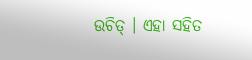ଉଚିତ୍ । ଏହା ସହିତ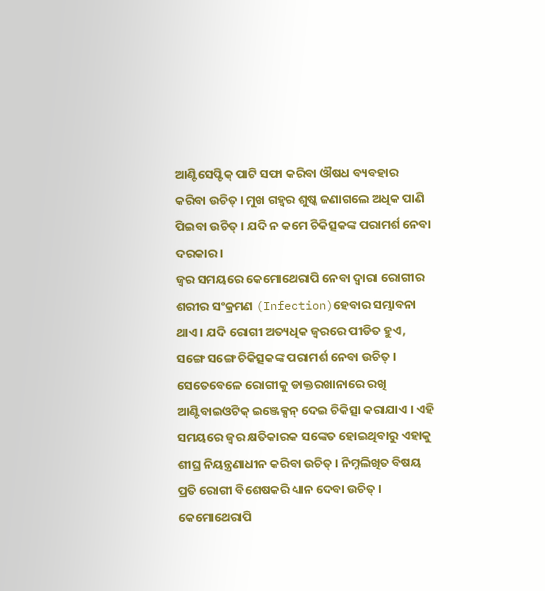ଆଣ୍ଟିସେପ୍ଟିକ୍ ପାଟି ସଫା କରିବା ଔଷଧ ବ୍ୟବହାର କରିବା ଉଚିତ୍ । ମୁଖ ଗହ୍ଵର ଶୁଷ୍କ ଜଣାଗଲେ ଅଧିକ ପାଣି ପିଇବା ଉଚିତ୍ । ଯଦି ନ କମେ ଚିକିତ୍ସକଙ୍କ ପରାମର୍ଶ ନେବା ଦରକାର ।
ଜ୍ଵର ସମୟରେ କେମୋଥେରାପି ନେବା ଦ୍ଵାରା ରୋଗୀର ଶରୀର ସଂକ୍ରମଣ (Infection)ହେବାର ସମ୍ଭାବନା ଥାଏ । ଯଦି ରୋଗୀ ଅତ୍ୟଧିକ ଜ୍ଵରରେ ପୀଡିତ ହୁଏ, ସଙ୍ଗେ ସଙ୍ଗେ ଚିକିତ୍ସକଙ୍କ ପରାମର୍ଶ ନେବା ଉଚିତ୍ । ସେତେବେଳେ ରୋଗୀକୁ ଡାକ୍ତରଖାନାରେ ରଖି ଆଣ୍ଟିବାଇଓଟିକ୍ ଇଞ୍ଜେକ୍ସନ୍ ଦେଇ ଚିକିତ୍ସା କରାଯାଏ । ଏହି ସମୟରେ ଜ୍ଵର କ୍ଷତିକାରକ ସଙ୍କେତ ହୋଇଥିବାରୁ ଏହାକୁ ଶୀଘ୍ର ନିୟନ୍ତ୍ରଣାଧୀନ କରିବା ଉଚିତ୍ । ନିମ୍ନଲିଖିତ ବିଷୟ ପ୍ରତି ରୋଗୀ ବିଶେଷକରି ଧ୍ୟାନ ଦେବା ଉଚିତ୍ ।
କେମୋଥେରାପି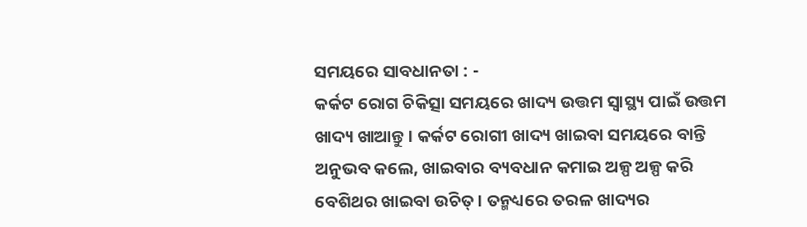ସମୟରେ ସାବଧାନତା : -
କର୍କଟ ରୋଗ ଚିକିତ୍ସା ସମୟରେ ଖାଦ୍ୟ ଉତ୍ତମ ସ୍ୱାସ୍ଥ୍ୟ ପାଇଁ ଉତ୍ତମ ଖାଦ୍ୟ ଖାଆନ୍ତୁ । କର୍କଟ ରୋଗୀ ଖାଦ୍ୟ ଖାଇବା ସମୟରେ ବାନ୍ତି ଅନୁଭବ କଲେ, ଖାଇବାର ବ୍ୟବଧାନ କମାଇ ଅଳ୍ପ ଅଳ୍ପ କରି ବେଶିଥର ଖାଇବା ଉଚିତ୍ । ତନ୍ମଧ୍ୟରେ ତରଳ ଖାଦ୍ୟର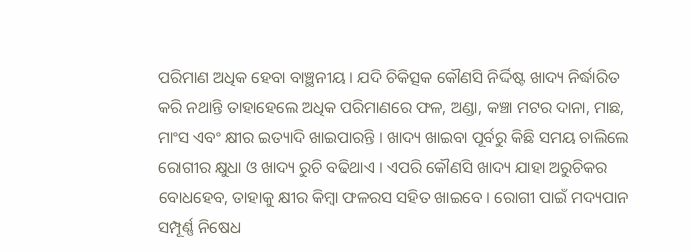ପରିମାଣ ଅଧିକ ହେବା ବାଞ୍ଛନୀୟ । ଯଦି ଚିକିତ୍ସକ କୌଣସି ନିର୍ଦ୍ଦିଷ୍ଟ ଖାଦ୍ୟ ନିର୍ଦ୍ଧାରିତ କରି ନଥାନ୍ତି ତାହାହେଲେ ଅଧିକ ପରିମାଣରେ ଫଳ, ଅଣ୍ଡା, କଞ୍ଚା ମଟର ଦାନା, ମାଛ, ମାଂସ ଏବଂ କ୍ଷୀର ଇତ୍ୟାଦି ଖାଇପାରନ୍ତି । ଖାଦ୍ୟ ଖାଇବା ପୂର୍ବରୁ କିଛି ସମୟ ଚାଲିଲେ ରୋଗୀର କ୍ଷୁଧା ଓ ଖାଦ୍ୟ ରୁଚି ବଢିଥାଏ । ଏପରି କୌଣସି ଖାଦ୍ୟ ଯାହା ଅରୁଚିକର ବୋଧହେବ, ତାହାକୁ କ୍ଷୀର କିମ୍ବା ଫଳରସ ସହିତ ଖାଇବେ । ରୋଗୀ ପାଇଁ ମଦ୍ୟପାନ ସମ୍ପୂର୍ଣ୍ଣ ନିଷେଧ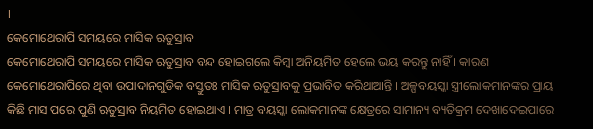।
କେମୋଥେରାପି ସମୟରେ ମାସିକ ଋତୁସ୍ରାବ
କେମୋଥେରାପି ସମୟରେ ମାସିକ ଋତୁସ୍ରାବ ବନ୍ଦ ହୋଇଗଲେ କିମ୍ବା ଅନିୟମିତ ହେଲେ ଭୟ କରନ୍ତୁ ନାହିଁ । କାରଣ କେମୋଥେରାପିରେ ଥିବା ଉପାଦାନଗୁଡିକ ବସ୍ତୁତଃ ମାସିକ ଋତୁସ୍ରାବକୁ ପ୍ରଭାବିତ କରିଥାଆନ୍ତି । ଅଳ୍ପବୟସ୍କା ସ୍ତ୍ରୀଲୋକମାନଙ୍କର ପ୍ରାୟ କିଛି ମାସ ପରେ ପୁଣି ଋତୁସ୍ରାବ ନିୟମିତ ହୋଇଥାଏ । ମାତ୍ର ବୟସ୍କା ଲୋକମାନଙ୍କ କ୍ଷେତ୍ରରେ ସାମାନ୍ୟ ବ୍ୟତିକ୍ରମ ଦେଖାଦେଇପାରେ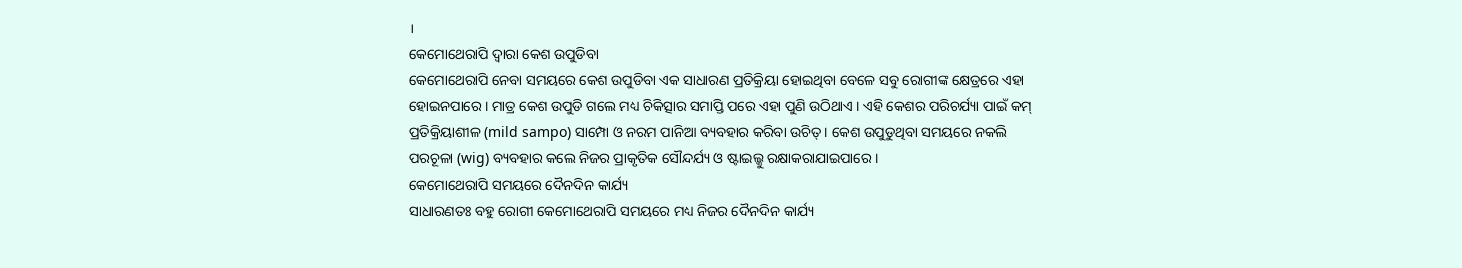।
କେମୋଥେରାପି ଦ୍ଵାରା କେଶ ଉପୁଡିବା
କେମୋଥେରାପି ନେବା ସମୟରେ କେଶ ଉପୁଡିବା ଏକ ସାଧାରଣ ପ୍ରତିକ୍ରିୟା ହୋଇଥିବା ବେଳେ ସବୁ ରୋଗୀଙ୍କ କ୍ଷେତ୍ରରେ ଏହା ହୋଇନପାରେ । ମାତ୍ର କେଶ ଉପୁଡି ଗଲେ ମଧ୍ୟ ଚିକିତ୍ସାର ସମାପ୍ତି ପରେ ଏହା ପୁଣି ଉଠିଥାଏ । ଏହି କେଶର ପରିଚର୍ଯ୍ୟା ପାଇଁ କମ୍ ପ୍ରତିକ୍ରିୟାଶୀଳ (mild sampo) ସାମ୍ପୋ ଓ ନରମ ପାନିଆ ବ୍ୟବହାର କରିବା ଉଚିତ୍ । କେଶ ଉପୁଡୁଥିବା ସମୟରେ ନକଲି ପରଚୂଳା (wig) ବ୍ୟବହାର କଲେ ନିଜର ପ୍ରାକୃତିକ ସୌନ୍ଦର୍ଯ୍ୟ ଓ ଷ୍ଟାଇଲ୍କୁ ରକ୍ଷାକରାଯାଇପାରେ ।
କେମୋଥେରାପି ସମୟରେ ଦୈନଦିନ କାର୍ଯ୍ୟ
ସାଧାରଣତଃ ବହୁ ରୋଗୀ କେମୋଥେରାପି ସମୟରେ ମଧ୍ୟ ନିଜର ଦୈନଦିନ କାର୍ଯ୍ୟ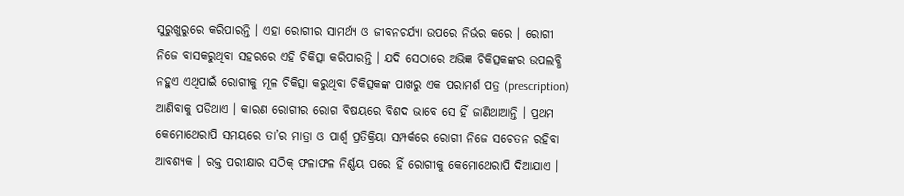ସୁରୁଖୁରୁରେ କରିପାରନ୍ତି । ଏହା ରୋଗୀର ସାମର୍ଥ୍ୟ ଓ ଜୀବନଚର୍ଯ୍ୟା ଉପରେ ନିର୍ଭର କରେ । ରୋଗୀ ନିଜେ ବାସକରୁଥିବା ସହରରେ ଏହି ଚିକିତ୍ସା କରିପାରନ୍ତି । ଯଦି ସେଠାରେ ଅଭିଜ୍ଞ ଚିକିତ୍ସକଙ୍କର ଉପଲବ୍ଧି ନହୁଏ ଏଥିପାଇଁ ରୋଗୀକୁ ମୂଳ ଚିକିତ୍ସା କରୁଥିବା ଚିକିତ୍ସକଙ୍କ ପାଖରୁ ଏକ ପରାମର୍ଶ ପତ୍ର (prescription) ଆଣିବାକୁ ପଡିଥାଏ । କାରଣ ରୋଗୀର ରୋଗ ବିଷୟରେ ବିଶଦ ଭାବେ ସେ ହିଁ ଜାଣିଥାଆନ୍ତି । ପ୍ରଥମ କେମୋଥେରାପି ସମୟରେ ତା’ର ମାତ୍ରା ଓ ପାର୍ଶ୍ଵ ପ୍ରତିକ୍ରିୟା ସମ୍ପର୍କରେ ରୋଗୀ ନିଜେ ସଚେତନ ରହିବା ଆବଶ୍ୟକ । ରକ୍ତ ପରୀକ୍ଷାର ସଠିକ୍ ଫଳାଫଳ ନିର୍ଣ୍ଣୟ ପରେ ହିଁ ରୋଗୀକୁ କେମୋଥେରାପି ଦିଆଯାଏ ।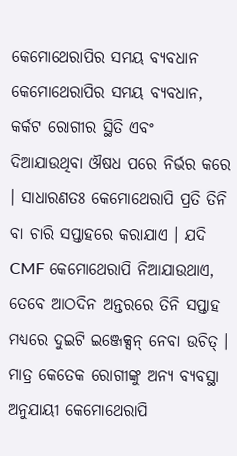କେମୋଥେରାପିର ସମୟ ବ୍ୟବଧାନ
କେମୋଥେରାପିର ସମୟ ବ୍ୟବଧାନ, କର୍କଟ ରୋଗୀର ସ୍ଥିତି ଏବଂ ଦିଆଯାଉଥିବା ଔଷଧ ପରେ ନିର୍ଭର କରେ । ସାଧାରଣତଃ କେମୋଥେରାପି ପ୍ରତି ତିନି ବା ଚାରି ସପ୍ତାହରେ କରାଯାଏ । ଯଦି CMF କେମୋଥେରାପି ନିଆଯାଉଥାଏ, ତେବେ ଆଠଦିନ ଅନ୍ତରରେ ତିନି ସପ୍ତାହ ମଧ୍ୟରେ ଦୁଇଟି ଇଞ୍ଜେକ୍ସନ୍ ନେବା ଉଚିତ୍ । ମାତ୍ର କେତେକ ରୋଗୀଙ୍କୁ ଅନ୍ୟ ବ୍ୟବସ୍ଥା ଅନୁଯାୟୀ କେମୋଥେରାପି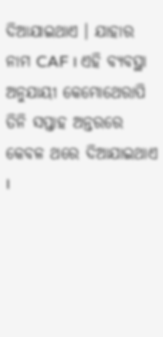ଦିଆଯାଇଥାଏ । ଯାହାର ନାମ CAF । ଏହି ବ୍ୟବସ୍ଥା ଅନୁଯାୟୀ କେମୋଥେରାପି ତିନି ସପ୍ତାହ ଅନ୍ତରରେ କେବଳ ଥରେ ଦିଆଯାଇଥାଏ ।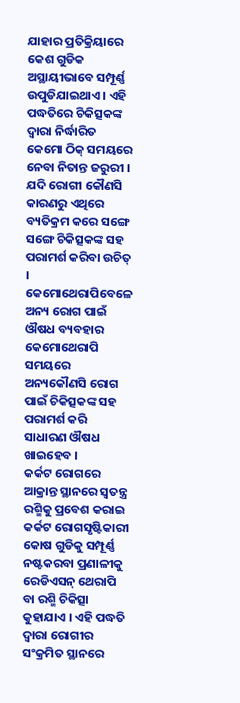ଯାହାର ପ୍ରତିକ୍ରିୟାରେ କେଶ ଗୁଡିକ ଅସ୍ଥାୟୀଭାବେ ସମ୍ପୂର୍ଣ୍ଣ ଉପୁଡିଯାଇଥାଏ । ଏହି ପଦ୍ଧତିରେ ଚିକିତ୍ସକଙ୍କ ଦ୍ଵାରା ନିର୍ଦ୍ଧାରିତ କେମୋ ଠିକ୍ ସମୟରେ ନେବା ନିତାନ୍ତ ଜରୁରୀ । ଯଦି ରୋଗୀ କୌଣସି କାରଣରୁ ଏଥିରେ ବ୍ୟତିକ୍ରମ କରେ ସଙ୍ଗେ ସଙ୍ଗେ ଚିକିତ୍ସକଙ୍କ ସହ ପରାମର୍ଶ କରିବା ଉଚିତ୍ ।
କେମୋଥେରାପିବେଳେ ଅନ୍ୟ ରୋଗ ପାଇଁ ଔଷଧ ବ୍ୟବହାର
କେମୋଥେରାପି ସମୟରେ ଅନ୍ୟକୌଣସି ରୋଗ ପାଇଁ ଚିକିତ୍ସକଙ୍କ ସହ ପରାମର୍ଶ କରି ସାଧାରଣ ଔଷଧ ଖାଇହେବ ।
କର୍କଟ ରୋଗରେ ଆକ୍ରାନ୍ତ ସ୍ଥାନରେ ସ୍ଵତନ୍ତ୍ର ରଶ୍ମିକୁ ପ୍ରବେଶ କରାଇ କର୍କଟ ରୋଗସୃଷ୍ଟିକାରୀ କୋଷ ଗୁଡିକୁ ସମ୍ପୂର୍ଣ୍ଣ ନଷ୍ଟକରବା ପ୍ରଣାଳୀକୁ ରେଡିଏସନ୍ ଥେରାପି ବା ରଶ୍ମି ଚିକିତ୍ସା କୁହାଯାଏ । ଏହି ପଦ୍ଧତି ଦ୍ଵାରା ରୋଗୀର ସଂକ୍ରମିତ ସ୍ଥାନରେ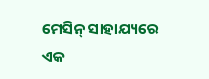ମେସିନ୍ ସାହାଯ୍ୟରେ ଏକ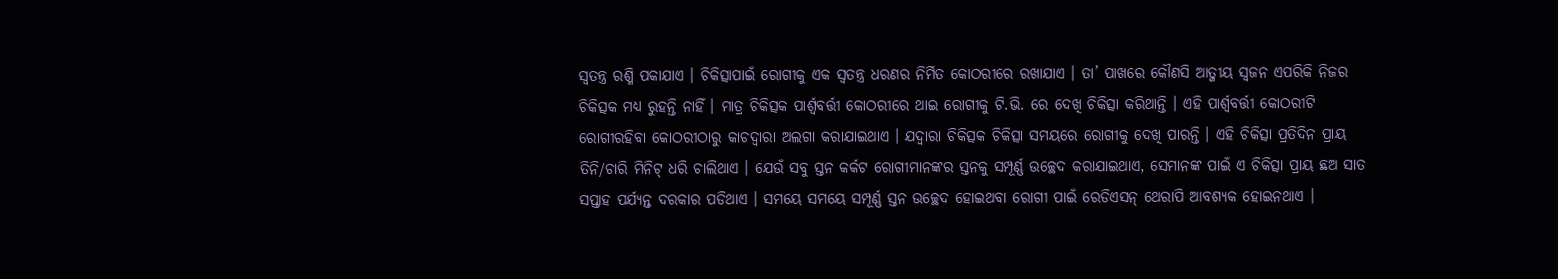ସ୍ଵତନ୍ତ୍ର ରଶ୍ମି ପକାଯାଏ । ଚିକିତ୍ସାପାଇଁ ରୋଗୀକୁ ଏକ ସ୍ଵତନ୍ତ୍ର ଧରଣର ନିର୍ମିତ କୋଠରୀରେ ରଖାଯାଏ । ତା’ ପାଖରେ କୌଣସି ଆତ୍ଜୀୟ ସ୍ଵଜନ ଏପରିକି ନିଜର ଚିକିତ୍ସକ ମଧ୍ୟ ରୁହନ୍ତି ନାହିଁ । ମାତ୍ର ଚିକିତ୍ସକ ପାର୍ଶ୍ଵବର୍ତ୍ତୀ କୋଠରୀରେ ଥାଇ ରୋଗୀକୁ ଟି.ଭି. ରେ ଦେଖି ଚିକିତ୍ସା କରିଥାନ୍ତି । ଏହି ପାର୍ଶ୍ଵବର୍ତ୍ତୀ କୋଠରୀଟି ରୋଗୀରହିବା କୋଠରୀଠାରୁ କାଚଦ୍ଵାରା ଅଲଗା କରାଯାଇଥାଏ । ଯଦ୍ୱାରା ଚିକିତ୍ସକ ଚିକିତ୍ସା ସମୟରେ ରୋଗୀକୁ ଦେଖି ପାରନ୍ତି । ଏହି ଚିକିତ୍ସା ପ୍ରତିଦିନ ପ୍ରାୟ ତିନି/ଚାରି ମିନିଟ୍ ଧରି ଚାଲିଥାଏ । ଯେଉଁ ସବୁ ସ୍ତନ କର୍କଟ ରୋଗୀମାନଙ୍କର ସ୍ତନକୁ ସମ୍ପୂର୍ଣ୍ଣ ଉଚ୍ଛେଦ କରାଯାଇଥାଏ, ସେମାନଙ୍କ ପାଇଁ ଏ ଚିକିତ୍ସା ପ୍ରାୟ ଛଅ ସାତ ସପ୍ତାହ ପର୍ଯ୍ୟନ୍ତ ଦରକାର ପଡିଥାଏ । ସମୟେ ସମୟେ ସମ୍ପୂର୍ଣ୍ଣ ସ୍ତନ ଉଚ୍ଛେଦ ହୋଇଥବା ରୋଗୀ ପାଇଁ ରେଡିଏସନ୍ ଥେରାପି ଆବଶ୍ୟକ ହୋଇନଥାଏ ।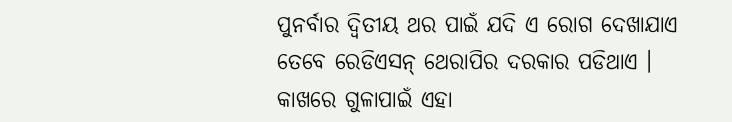ପୁନର୍ବାର ଦ୍ଵିତୀୟ ଥର ପାଇଁ ଯଦି ଏ ରୋଗ ଦେଖାଯାଏ ତେବେ ରେଡିଏସନ୍ ଥେରାପିର ଦରକାର ପଡିଥାଏ । କାଖରେ ଗୁଳାପାଇଁ ଏହା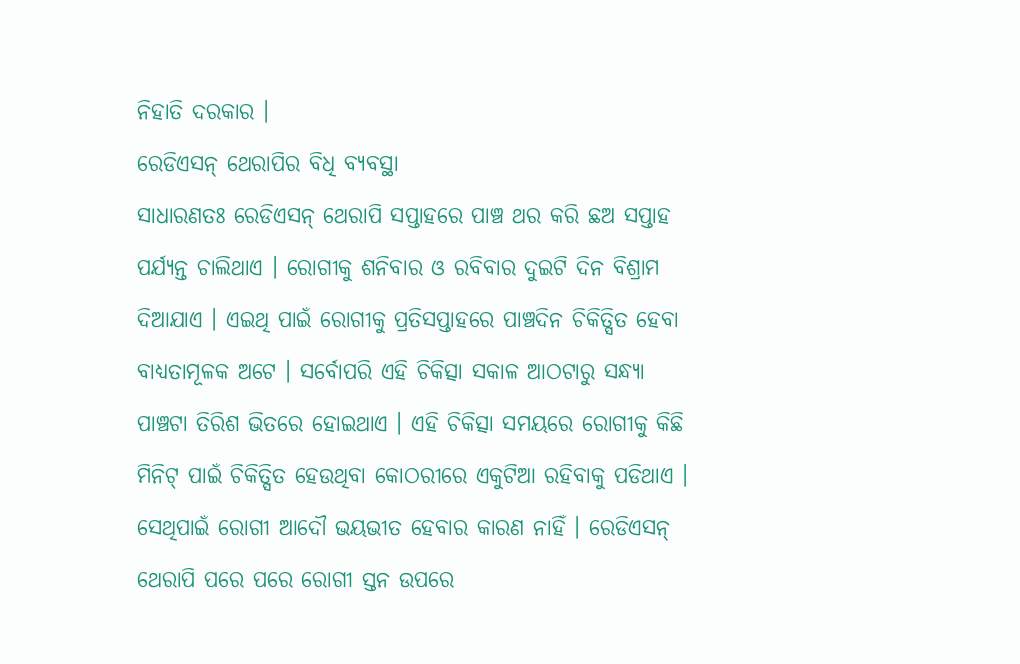ନିହାତି ଦରକାର ।
ରେଡିଏସନ୍ ଥେରାପିର ବିଧି ବ୍ୟବସ୍ଥା
ସାଧାରଣତଃ ରେଡିଏସନ୍ ଥେରାପି ସପ୍ତାହରେ ପାଞ୍ଚ ଥର କରି ଛଅ ସପ୍ତାହ ପର୍ଯ୍ୟନ୍ତ ଚାଲିଥାଏ । ରୋଗୀକୁ ଶନିବାର ଓ ରବିବାର ଦୁଇଟି ଦିନ ବିଶ୍ରାମ ଦିଆଯାଏ । ଏଇଥି ପାଇଁ ରୋଗୀକୁ ପ୍ରତିସପ୍ତାହରେ ପାଞ୍ଚଦିନ ଚିକିତ୍ସିତ ହେବା ବାଧ୍ୟତାମୂଳକ ଅଟେ । ସର୍ବୋପରି ଏହି ଚିକିତ୍ସା ସକାଳ ଆଠଟାରୁ ସନ୍ଧ୍ୟା ପାଞ୍ଚଟା ତିରିଶ ଭିତରେ ହୋଇଥାଏ । ଏହି ଚିକିତ୍ସା ସମୟରେ ରୋଗୀକୁ କିଛି ମିନିଟ୍ ପାଇଁ ଚିକିତ୍ସିତ ହେଉଥିବା କୋଠରୀରେ ଏକୁଟିଆ ରହିବାକୁ ପଡିଥାଏ । ସେଥିପାଇଁ ରୋଗୀ ଆଦୌ ଭୟଭୀତ ହେବାର କାରଣ ନାହିଁ । ରେଡିଏସନ୍ ଥେରାପି ପରେ ପରେ ରୋଗୀ ସ୍ତନ ଉପରେ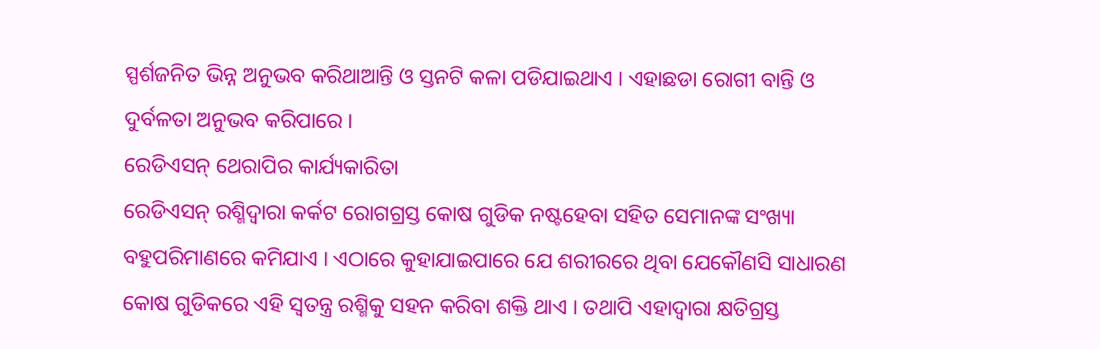ସ୍ପର୍ଶଜନିତ ଭିନ୍ନ ଅନୁଭବ କରିଥାଆନ୍ତି ଓ ସ୍ତନଟି କଳା ପଡିଯାଇଥାଏ । ଏହାଛଡା ରୋଗୀ ବାନ୍ତି ଓ ଦୁର୍ବଳତା ଅନୁଭବ କରିପାରେ ।
ରେଡିଏସନ୍ ଥେରାପିର କାର୍ଯ୍ୟକାରିତା
ରେଡିଏସନ୍ ରଶ୍ମିଦ୍ଵାରା କର୍କଟ ରୋଗଗ୍ରସ୍ତ କୋଷ ଗୁଡିକ ନଷ୍ଟହେବା ସହିତ ସେମାନଙ୍କ ସଂଖ୍ୟା ବହୁପରିମାଣରେ କମିଯାଏ । ଏଠାରେ କୁହାଯାଇପାରେ ଯେ ଶରୀରରେ ଥିବା ଯେକୌଣସି ସାଧାରଣ କୋଷ ଗୁଡିକରେ ଏହି ସ୍ଵତନ୍ତ୍ର ରଶ୍ମିକୁ ସହନ କରିବା ଶକ୍ତି ଥାଏ । ତଥାପି ଏହାଦ୍ୱାରା କ୍ଷତିଗ୍ରସ୍ତ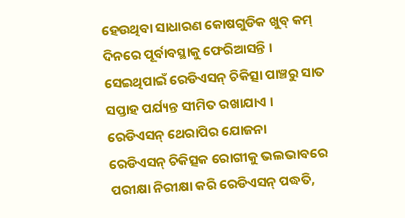ହେଉଥିବା ସାଧାରଣ କୋଷଗୁଡିକ ଖୁବ୍ କମ୍ ଦିନରେ ପୂର୍ବାବସ୍ଥାକୁ ଫେରିଆସନ୍ତି । ସେଇଥିପାଇଁ ରେଡିଏସନ୍ ଚିକିତ୍ସା ପାଞ୍ଚରୁ ସାତ ସପ୍ତାହ ପର୍ଯ୍ୟନ୍ତ ସୀମିତ ରଖାଯାଏ ।
ରେଡିଏସନ୍ ଥେରାପିର ଯୋଜନା
ରେଡିଏସନ୍ ଚିକିତ୍ସକ ରୋଗୀକୁ ଭଲଭାବରେ ପରୀକ୍ଷା ନିରୀକ୍ଷା କରି ରେଡିଏସନ୍ ପଦ୍ଧତି,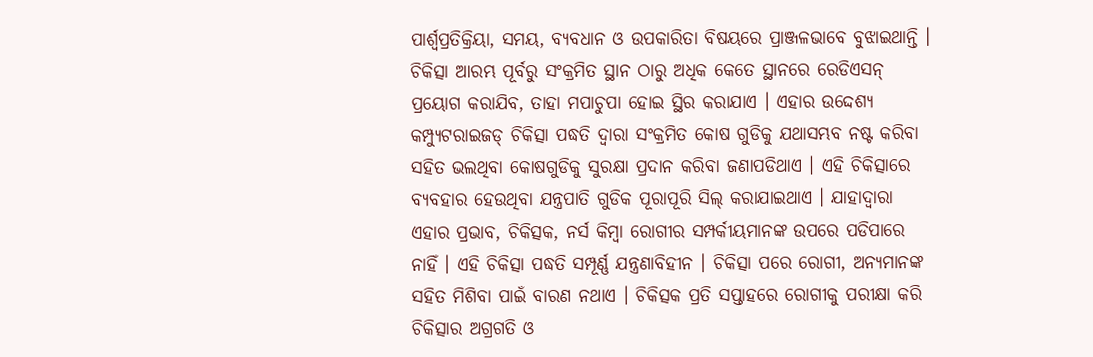ପାର୍ଶ୍ଵପ୍ରତିକ୍ରିୟା, ସମୟ, ବ୍ୟବଧାନ ଓ ଉପକାରିତା ବିଷୟରେ ପ୍ରାଞ୍ଜଳଭାବେ ବୁଝାଇଥାନ୍ତି । ଚିକିତ୍ସା ଆରମ୍ଭ ପୂର୍ବରୁ ସଂକ୍ରମିତ ସ୍ଥାନ ଠାରୁ ଅଧିକ କେତେ ସ୍ଥାନରେ ରେଡିଏସନ୍ ପ୍ରୟୋଗ କରାଯିବ, ତାହା ମପାଚୁପା ହୋଇ ସ୍ଥିର କରାଯାଏ । ଏହାର ଉଦ୍ଦେଶ୍ୟ କମ୍ପ୍ୟୁଟରାଇଜଡ୍ ଚିକିତ୍ସା ପଦ୍ଧତି ଦ୍ଵାରା ସଂକ୍ରମିତ କୋଷ ଗୁଡିକୁ ଯଥାସମ୍ଭବ ନଷ୍ଟ କରିବା ସହିତ ଭଲଥିବା କୋଷଗୁଡିକୁ ସୁରକ୍ଷା ପ୍ରଦାନ କରିବା ଜଣାପଡିଥାଏ । ଏହି ଚିକିତ୍ସାରେ ବ୍ୟବହାର ହେଉଥିବା ଯନ୍ତ୍ରପାତି ଗୁଡିକ ପୂରାପୂରି ସିଲ୍ କରାଯାଇଥାଏ । ଯାହାଦ୍ୱାରା ଏହାର ପ୍ରଭାବ, ଚିକିତ୍ସକ, ନର୍ସ କିମ୍ବା ରୋଗୀର ସମ୍ପର୍କୀୟମାନଙ୍କ ଉପରେ ପଡିପାରେ ନାହିଁ । ଏହି ଚିକିତ୍ସା ପଦ୍ଧତି ସମ୍ପୂର୍ଣ୍ଣ ଯନ୍ତ୍ରଣାବିହୀନ । ଚିକିତ୍ସା ପରେ ରୋଗୀ, ଅନ୍ୟମାନଙ୍କ ସହିତ ମିଶିବା ପାଇଁ ବାରଣ ନଥାଏ । ଚିକିତ୍ସକ ପ୍ରତି ସପ୍ତାହରେ ରୋଗୀକୁ ପରୀକ୍ଷା କରି ଚିକିତ୍ସାର ଅଗ୍ରଗତି ଓ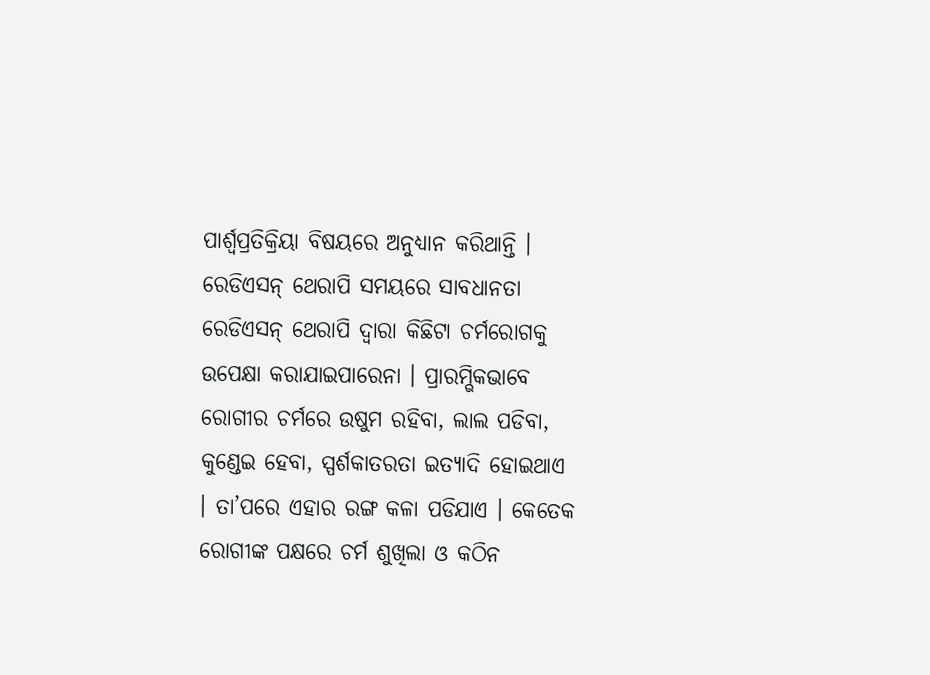ପାର୍ଶ୍ଵପ୍ରତିକ୍ରିୟା ବିଷୟରେ ଅନୁଧ୍ୟାନ କରିଥାନ୍ତି ।
ରେଡିଏସନ୍ ଥେରାପି ସମୟରେ ସାବଧାନତା
ରେଡିଏସନ୍ ଥେରାପି ଦ୍ଵାରା କିଛିଟା ଚର୍ମରୋଗକୁ ଉପେକ୍ଷା କରାଯାଇପାରେନା । ପ୍ରାରମ୍ଭିକଭାବେ ରୋଗୀର ଚର୍ମରେ ଉଷୁମ ରହିବା, ଲାଲ ପଡିବା, କୁଣ୍ଡେଇ ହେବା, ସ୍ପର୍ଶକାତରତା ଇତ୍ୟାଦି ହୋଇଥାଏ । ତା’ପରେ ଏହାର ରଙ୍ଗ କଳା ପଡିଯାଏ । କେତେକ ରୋଗୀଙ୍କ ପକ୍ଷରେ ଚର୍ମ ଶୁଖିଲା ଓ କଠିନ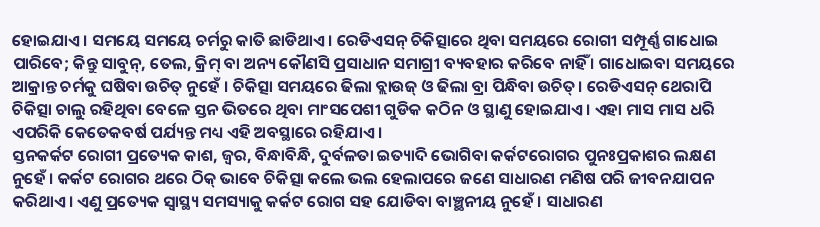ହୋଇଯାଏ । ସମୟେ ସମୟେ ଚର୍ମରୁ କାତି ଛାଡିଥାଏ । ରେଡିଏସନ୍ ଚିକିତ୍ସାରେ ଥିବା ସମୟରେ ରୋଗୀ ସମ୍ପୂର୍ଣ୍ଣ ଗାଧୋଇ ପାରିବେ; କିନ୍ତୁ ସାବୁନ୍, ତେଲ, କ୍ରିମ୍ ବା ଅନ୍ୟ କୌଣସି ପ୍ରସାଧାନ ସମାଗ୍ରୀ ବ୍ୟବହାର କରିବେ ନାହିଁ । ଗାଧୋଇବା ସମୟରେ ଆକ୍ରାନ୍ତ ଚର୍ମକୁ ଘଷିବା ଉଚିତ୍ ନୁହେଁ । ଚିକିତ୍ସା ସମୟରେ ଢିଲା ବ୍ଲାଉଜ୍ ଓ ଢିଲା ବ୍ରା ପିନ୍ଧିବା ଉଚିତ୍। ରେଡିଏସନ୍ ଥେରାପି ଚିକିତ୍ସା ଚାଲୁ ରହିଥିବା ବେଳେ ସ୍ତନ ଭିତରେ ଥିବା ମାଂସପେଶୀ ଗୁଡିକ କଠିନ ଓ ସ୍ଥାଣୁ ହୋଇଯାଏ । ଏହା ମାସ ମାସ ଧରି ଏପରିକି କେତେକବର୍ଷ ପର୍ଯ୍ୟନ୍ତ ମଧ୍ୟ ଏହି ଅବସ୍ଥାରେ ରହିଯାଏ ।
ସ୍ତନକର୍କଟ ରୋଗୀ ପ୍ରତ୍ୟେକ କାଶ, ଜ୍ଵର, ବିନ୍ଧାବିନ୍ଧି, ଦୁର୍ବଳତା ଇତ୍ୟାଦି ଭୋଗିବା କର୍କଟରୋଗର ପୁନଃପ୍ରକାଶର ଲକ୍ଷଣ ନୁହେଁ । କର୍କଟ ରୋଗର ଥରେ ଠିକ୍ ଭାବେ ଚିକିତ୍ସା କଲେ ଭଲ ହେଲାପରେ ଜଣେ ସାଧାରଣ ମଣିଷ ପରି ଜୀବନଯାପନ କରିଥାଏ। ଏଣୁ ପ୍ରତ୍ୟେକ ସ୍ୱାସ୍ଥ୍ୟ ସମସ୍ୟାକୁ କର୍କଟ ରୋଗ ସହ ଯୋଡିବା ବାଞ୍ଛନୀୟ ନୁହେଁ । ସାଧାରଣ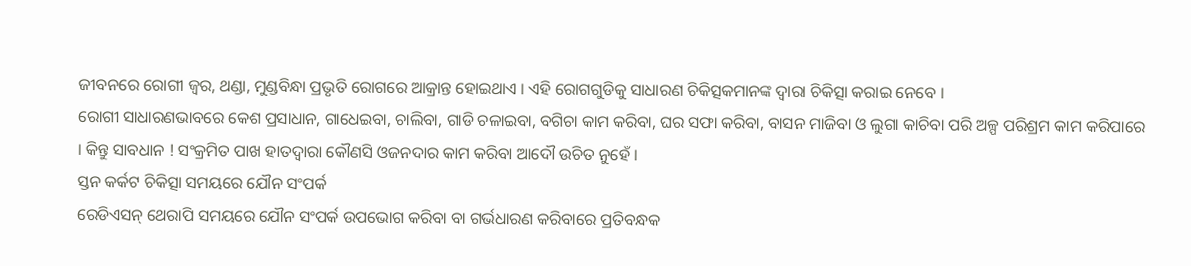ଜୀବନରେ ରୋଗୀ ଜ୍ଵର, ଥଣ୍ଡା, ମୁଣ୍ଡବିନ୍ଧା ପ୍ରଭୃତି ରୋଗରେ ଆକ୍ରାନ୍ତ ହୋଇଥାଏ । ଏହି ରୋଗଗୁଡିକୁ ସାଧାରଣ ଚିକିତ୍ସକମାନଙ୍କ ଦ୍ଵାରା ଚିକିତ୍ସା କରାଇ ନେବେ ।
ରୋଗୀ ସାଧାରଣଭାବରେ କେଶ ପ୍ରସାଧାନ, ଗାଧେଇବା, ଚାଲିବା, ଗାଡି ଚଳାଇବା, ବଗିଚା କାମ କରିବା, ଘର ସଫା କରିବା, ବାସନ ମାଜିବା ଓ ଲୁଗା କାଚିବା ପରି ଅଳ୍ପ ପରିଶ୍ରମ କାମ କରିପାରେ । କିନ୍ତୁ ସାବଧାନ ! ସଂକ୍ରମିତ ପାଖ ହାତଦ୍ଵାରା କୌଣସି ଓଜନଦାର କାମ କରିବା ଆଦୌ ଉଚିତ ନୁହେଁ ।
ସ୍ତନ କର୍କଟ ଚିକିତ୍ସା ସମୟରେ ଯୌନ ସଂପର୍କ
ରେଡିଏସନ୍ ଥେରାପି ସମୟରେ ଯୌନ ସଂପର୍କ ଉପଭୋଗ କରିବା ବା ଗର୍ଭଧାରଣ କରିବାରେ ପ୍ରତିବନ୍ଧକ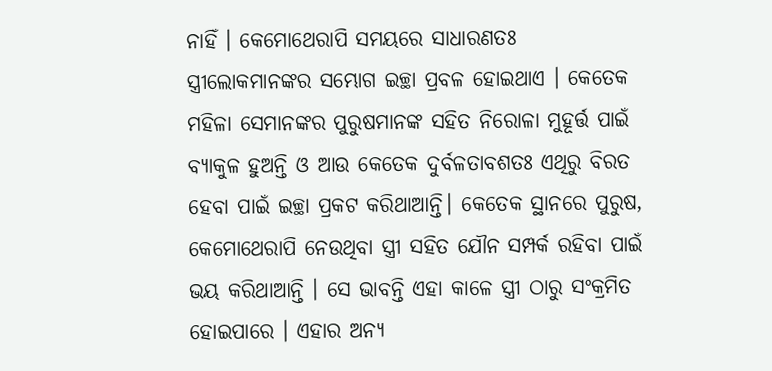ନାହିଁ । କେମୋଥେରାପି ସମୟରେ ସାଧାରଣତଃ ସ୍ତ୍ରୀଲୋକମାନଙ୍କର ସମ୍ଭୋଗ ଇଚ୍ଛା ପ୍ରବଳ ହୋଇଥାଏ । କେତେକ ମହିଳା ସେମାନଙ୍କର ପୁରୁଷମାନଙ୍କ ସହିତ ନିରୋଳା ମୁହୂର୍ତ୍ତ ପାଇଁ ବ୍ୟାକୁଳ ହୁଅନ୍ତି ଓ ଆଉ କେତେକ ଦୁର୍ବଳତାବଶତଃ ଏଥିରୁ ବିରତ ହେବା ପାଇଁ ଇଚ୍ଛା ପ୍ରକଟ କରିଥାଆନ୍ତି। କେତେକ ସ୍ଥାନରେ ପୁରୁଷ, କେମୋଥେରାପି ନେଉଥିବା ସ୍ତ୍ରୀ ସହିତ ଯୌନ ସମ୍ପର୍କ ରହିବା ପାଇଁ ଭୟ କରିଥାଆନ୍ତି । ସେ ଭାବନ୍ତି ଏହା କାଳେ ସ୍ତ୍ରୀ ଠାରୁ ସଂକ୍ରମିତ ହୋଇପାରେ । ଏହାର ଅନ୍ୟ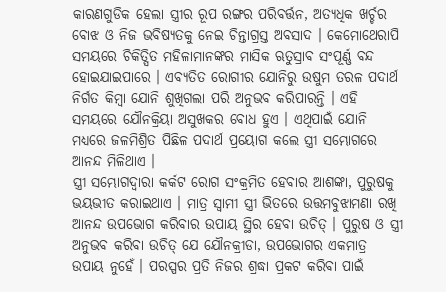କାରଣଗୁଡିକ ହେଲା ସ୍ତ୍ରୀର ରୂପ ରଙ୍ଗର ପରିବର୍ତ୍ତନ, ଅତ୍ୟଧିକ ଖର୍ଚ୍ଚର ବୋଝ ଓ ନିଜ ଭବିଷ୍ୟତକୁ ନେଇ ଚିନ୍ତାଗ୍ରସ୍ତ ଅବସାଦ । କେମୋଥେରାପି ସମୟରେ ଚିକିତ୍ସିତ ମହିଳାମାନଙ୍କର ମାସିକ ଋତୁସ୍ରାବ ସଂପୂର୍ଣ୍ଣ ବନ୍ଦ ହୋଇଯାଇପାରେ । ଏବ୍ୟତିତ ରୋଗୀର ଯୋନିରୁ ଉଷୁମ ତରଳ ପଦାର୍ଥ ନିର୍ଗତ କିମ୍ବା ଯୋନି ଶୁଖିଗଲା ପରି ଅନୁଭବ କରିପାରନ୍ତି । ଏହି ସମୟରେ ଯୌନକ୍ରିୟା ଅସୁଖକର ବୋଧ ହୁଏ । ଏଥିପାଇଁ ଯୋନି ମଧ୍ୟରେ ଜଳମିଶ୍ରିତ ପିଛିଳ ପଦାର୍ଥ ପ୍ରୟୋଗ କଲେ ସ୍ତ୍ରୀ ସମ୍ଭୋଗରେ ଆନନ୍ଦ ମିଳିଥାଏ ।
ସ୍ତ୍ରୀ ସମ୍ଭୋଗଦ୍ଵାରା କର୍କଟ ରୋଗ ସଂକ୍ରମିତ ହେବାର ଆଶଙ୍କା, ପୁରୁଷକୁ ଭୟଭୀତ କରାଇଥାଏ । ମାତ୍ର ସ୍ଵାମୀ ସ୍ତ୍ରୀ ଭିତରେ ଉତ୍ତମବୁଝାମଣା ରଖି ଆନନ୍ଦ ଉପଭୋଗ କରିବାର ଉପାୟ ସ୍ଥିର ହେବା ଉଚିତ୍ । ପୁରୁଷ ଓ ସ୍ତ୍ରୀ ଅନୁଭବ କରିବା ଉଚିତ୍ ଯେ ଯୌନକ୍ରୀଡା, ଉପଭୋଗର ଏକମାତ୍ର ଉପାୟ ନୁହେଁ । ପରସ୍ପର ପ୍ରତି ନିଜର ଶ୍ରଦ୍ଧା ପ୍ରକଟ କରିବା ପାଇଁ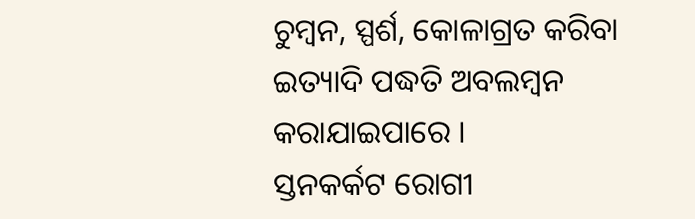ଚୁମ୍ବନ, ସ୍ପର୍ଶ, କୋଳାଗ୍ରତ କରିବା ଇତ୍ୟାଦି ପଦ୍ଧତି ଅବଲମ୍ବନ କରାଯାଇପାରେ ।
ସ୍ତନକର୍କଟ ରୋଗୀ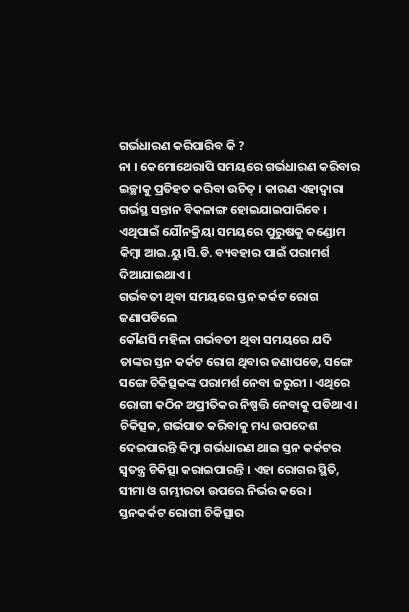ଗର୍ଭଧାରଣ କରିପାରିବ କି ?
ନା । କେମୋଥେରାପି ସମୟରେ ଗର୍ଭଧାରଣ କରିବାର ଇଚ୍ଛାକୁ ପ୍ରତିହତ କରିବା ଉଚିତ୍ । କାରଣ ଏହାଦ୍ୱାରା ଗର୍ଭସ୍ଥ ସନ୍ତାନ ବିକଳାଙ୍ଗ ହୋଇଯାଇପାରିବେ । ଏଥିପାଇଁ ଯୌନକ୍ରିୟା ସମୟରେ ପୁରୁଷକୁ କଣ୍ଡୋମ କିମ୍ବା ଆଇ.ୟୁ।ସି.ଡି. ବ୍ୟବହାର ପାଇଁ ପରାମର୍ଶ ଦିଆଯାଇଥାଏ ।
ଗର୍ଭବତୀ ଥିବା ସମୟରେ ସ୍ତନ କର୍କଟ ରୋଗ ଜଣାପଡିଲେ
କୌଣସି ମହିଳା ଗର୍ଭବତୀ ଥିବା ସମୟରେ ଯଦି ତାଙ୍କର ସ୍ତନ କର୍କଟ ରୋଗ ଥିବାର ଜଣାପଡେ, ସଙ୍ଗେ ସଙ୍ଗେ ଚିକିତ୍ସକଙ୍କ ପରାମର୍ଶ ନେବା ଜରୁରୀ । ଏଥିରେ ରୋଗୀ କଠିନ ଅପ୍ରୀତିକର ନିଷ୍ପତ୍ତି ନେବାକୁ ପଡିଥାଏ । ଚିକିତ୍ସକ, ଗର୍ଭପାତ କରିବାକୁ ମଧ୍ୟ ଉପଦେଶ ଦେଇପାରନ୍ତି କିମ୍ବା ଗର୍ଭଧାରଣ ଥାଇ ସ୍ତନ କର୍କଟର ସ୍ଵତନ୍ତ୍ର ଚିକିତ୍ସା କରାଇପାରନ୍ତି । ଏହା ରୋଗର ସ୍ଥିତି, ସୀମା ଓ ଗମ୍ଭୀରତା ଉପରେ ନିର୍ଭର କରେ ।
ସ୍ତନକର୍କଟ ରୋଗୀ ଚିକିତ୍ସାର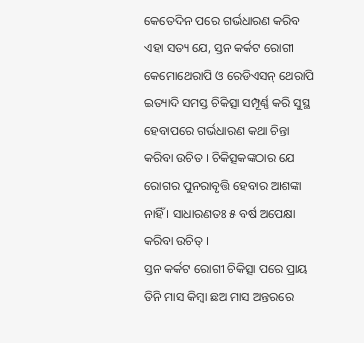କେତେଦିନ ପରେ ଗର୍ଭଧାରଣ କରିବ
ଏହା ସତ୍ୟ ଯେ, ସ୍ତନ କର୍କଟ ରୋଗୀ କେମୋଥେରାପି ଓ ରେଡିଏସନ୍ ଥେରାପି ଇତ୍ୟାଦି ସମସ୍ତ ଚିକିତ୍ସା ସମ୍ପୂର୍ଣ୍ଣ କରି ସୁସ୍ଥ ହେବାପରେ ଗର୍ଭଧାରଣ କଥା ଚିନ୍ତା କରିବା ଉଚିତ । ଚିକିତ୍ସକଙ୍କଠାର ଯେ ରୋଗର ପୁନରାବୃତ୍ତି ହେବାର ଆଶଙ୍କା ନାହିଁ । ସାଧାରଣତଃ ୫ ବର୍ଷ ଅପେକ୍ଷା କରିବା ଉଚିତ୍ ।
ସ୍ତନ କର୍କଟ ରୋଗୀ ଚିକିତ୍ସା ପରେ ପ୍ରାୟ ତିନି ମାସ କିମ୍ବା ଛଅ ମାସ ଅନ୍ତରରେ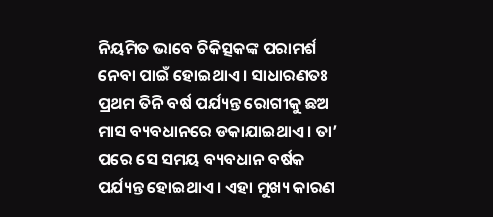ନିୟମିତ ଭାବେ ଚିକିତ୍ସକଙ୍କ ପରାମର୍ଶ ନେବା ପାଇଁ ହୋଇଥାଏ । ସାଧାରଣତଃ ପ୍ରଥମ ତିନି ବର୍ଷ ପର୍ଯ୍ୟନ୍ତ ରୋଗୀକୁ ଛଅ ମାସ ବ୍ୟବଧାନରେ ଡକାଯାଇଥାଏ । ତା’ ପରେ ସେ ସମୟ ବ୍ୟବଧାନ ବର୍ଷକ ପର୍ଯ୍ୟନ୍ତ ହୋଇଥାଏ । ଏହା ମୁଖ୍ୟ କାରଣ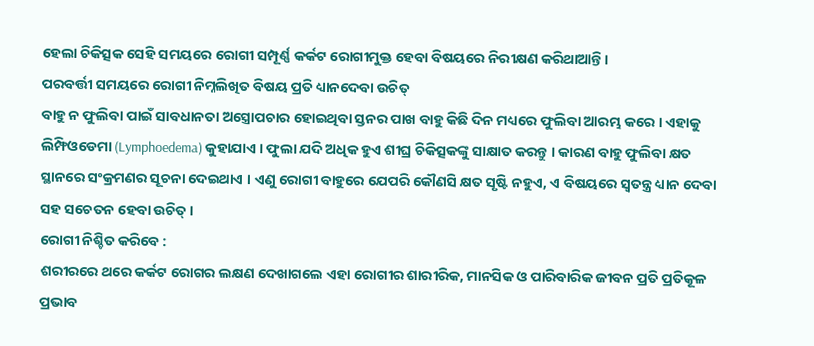ହେଲା ଚିକିତ୍ସକ ସେହି ସମୟରେ ରୋଗୀ ସମ୍ପୂର୍ଣ୍ଣ କର୍କଟ ରୋଗୀମୁକ୍ତ ହେବା ବିଷୟରେ ନିରୀକ୍ଷଣ କରିଥାଆନ୍ତି ।
ପରବର୍ତ୍ତୀ ସମୟରେ ରୋଗୀ ନିମ୍ନଲିଖିତ ବିଷୟ ପ୍ରତି ଧ୍ୟାନଦେବା ଉଚିତ୍
ବାହୁ ନ ଫୁଲିବା ପାଇଁ ସାବଧାନତା ଅସ୍ତ୍ରୋପଚାର ହୋଇଥିବା ସ୍ତନର ପାଖ ବାହୁ କିଛି ଦିନ ମଧ୍ୟରେ ଫୁଲିବା ଆରମ୍ଭ କରେ । ଏହାକୁ ଲିମ୍ଫିଓଡେମା (Lymphoedema) କୁହାଯାଏ । ଫୁଲା ଯଦି ଅଧିକ ହୁଏ ଶୀଘ୍ର ଚିକିତ୍ସକଙ୍କୁ ସାକ୍ଷାତ କରନ୍ତୁ । କାରଣ ବାହୁ ଫୁଲିବା କ୍ଷତ ସ୍ଥାନରେ ସଂକ୍ରମଣର ସୂଚନା ଦେଇଥାଏ । ଏଣୁ ରୋଗୀ ବାହୁରେ ଯେପରି କୌଣସି କ୍ଷତ ସୃଷ୍ଟି ନହୁଏ, ଏ ବିଷୟରେ ସ୍ଵତନ୍ତ୍ର ଧ୍ୟାନ ଦେବା ସହ ସଚେତନ ହେବା ଉଚିତ୍ ।
ରୋଗୀ ନିଶ୍ଚିତ କରିବେ :
ଶରୀରରେ ଥରେ କର୍କଟ ରୋଗର ଲକ୍ଷଣ ଦେଖାଗଲେ ଏହା ରୋଗୀର ଶାରୀରିକ, ମାନସିକ ଓ ପାରିବାରିକ ଜୀବନ ପ୍ରତି ପ୍ରତିକୂଳ ପ୍ରଭାବ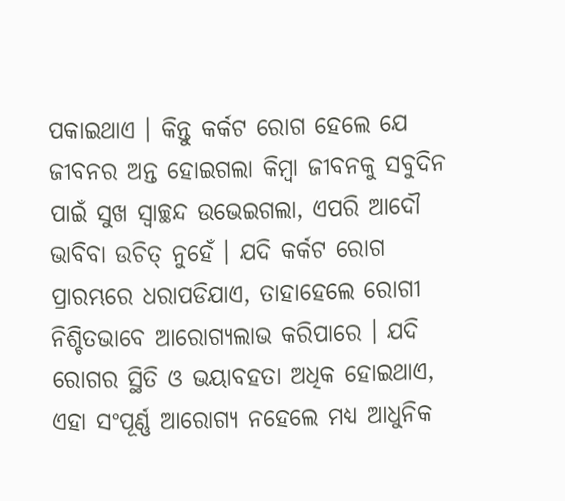ପକାଇଥାଏ । କିନ୍ତୁ କର୍କଟ ରୋଗ ହେଲେ ଯେ ଜୀବନର ଅନ୍ତ ହୋଇଗଲା କିମ୍ବା ଜୀବନକୁ ସବୁଦିନ ପାଇଁ ସୁଖ ସ୍ଵାଚ୍ଛନ୍ଦ ଉଭେଇଗଲା, ଏପରି ଆଦୌ ଭାବିବା ଉଚିତ୍ ନୁହେଁ । ଯଦି କର୍କଟ ରୋଗ ପ୍ରାରମ୍ଭରେ ଧରାପଡିଯାଏ, ତାହାହେଲେ ରୋଗୀ ନିଶ୍ଚିତଭାବେ ଆରୋଗ୍ୟଲାଭ କରିପାରେ । ଯଦି ରୋଗର ସ୍ଥିତି ଓ ଭୟାବହତା ଅଧିକ ହୋଇଥାଏ, ଏହା ସଂପୂର୍ଣ୍ଣ ଆରୋଗ୍ୟ ନହେଲେ ମଧ୍ୟ ଆଧୁନିକ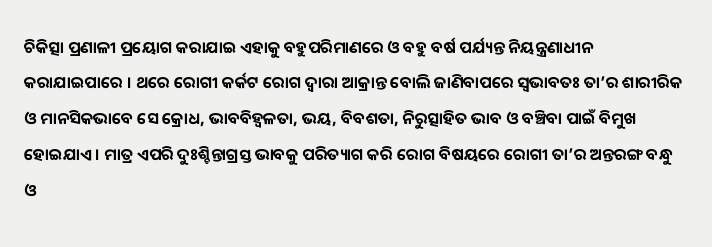ଚିକିତ୍ସା ପ୍ରଣାଳୀ ପ୍ରୟୋଗ କରାଯାଇ ଏହାକୁ ବହୁପରିମାଣରେ ଓ ବହୁ ବର୍ଷ ପର୍ଯ୍ୟନ୍ତ ନିୟନ୍ତ୍ରଣାଧୀନ କରାଯାଇପାରେ । ଥରେ ରୋଗୀ କର୍କଟ ରୋଗ ଦ୍ଵାରା ଆକ୍ରାନ୍ତ ବୋଲି ଜାଣିବାପରେ ସ୍ଵଭାବତଃ ତା’ର ଶାରୀରିକ ଓ ମାନସିକଭାବେ ସେ କ୍ରୋଧ, ଭାବବିହ୍ଵଳତା, ଭୟ, ବିବଶତା, ନିରୁତ୍ସାହିତ ଭାବ ଓ ବଞ୍ଚିବା ପାଇଁ ବିମୁଖ ହୋଇଯାଏ । ମାତ୍ର ଏପରି ଦୁଃଶ୍ଚିନ୍ତାଗ୍ରସ୍ତ ଭାବକୁ ପରିତ୍ୟାଗ କରି ରୋଗ ବିଷୟରେ ରୋଗୀ ତା’ର ଅନ୍ତରଙ୍ଗ ବନ୍ଧୁ ଓ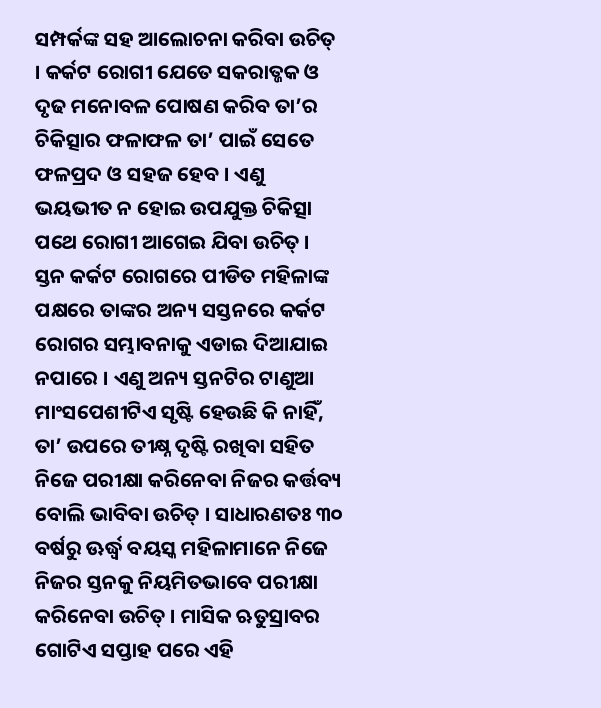ସମ୍ପର୍କଙ୍କ ସହ ଆଲୋଚନା କରିବା ଉଚିତ୍ । କର୍କଟ ରୋଗୀ ଯେତେ ସକରାତ୍ଜକ ଓ ଦୃଢ ମନୋବଳ ପୋଷଣ କରିବ ତା’ର ଚିକିତ୍ସାର ଫଳାଫଳ ତା’ ପାଇଁ ସେତେ ଫଳପ୍ରଦ ଓ ସହଜ ହେବ । ଏଣୁ ଭୟଭୀତ ନ ହୋଇ ଉପଯୁକ୍ତ ଚିକିତ୍ସା ପଥେ ରୋଗୀ ଆଗେଇ ଯିବା ଉଚିତ୍ ।
ସ୍ତନ କର୍କଟ ରୋଗରେ ପୀଡିତ ମହିଳାଙ୍କ ପକ୍ଷରେ ତାଙ୍କର ଅନ୍ୟ ସସ୍ତନରେ କର୍କଟ ରୋଗର ସମ୍ଭାବନାକୁ ଏଡାଇ ଦିଆଯାଇ ନପାରେ । ଏଣୁ ଅନ୍ୟ ସ୍ତନଟିର ଟାଣୁଆ ମାଂସପେଶୀଟିଏ ସୃଷ୍ଟି ହେଉଛି କି ନାହିଁ, ତା’ ଉପରେ ତୀକ୍ଷ୍ନ ଦୃଷ୍ଟି ରଖିବା ସହିତ ନିଜେ ପରୀକ୍ଷା କରିନେବା ନିଜର କର୍ତ୍ତବ୍ୟ ବୋଲି ଭାବିବା ଉଚିତ୍ । ସାଧାରଣତଃ ୩୦ ବର୍ଷରୁ ଊର୍ଦ୍ଧ୍ଵ ବୟସ୍କ ମହିଳାମାନେ ନିଜେ ନିଜର ସ୍ତନକୁ ନିୟମିତଭାବେ ପରୀକ୍ଷା କରିନେବା ଉଚିତ୍ । ମାସିକ ଋତୁସ୍ରାବର ଗୋଟିଏ ସପ୍ତାହ ପରେ ଏହି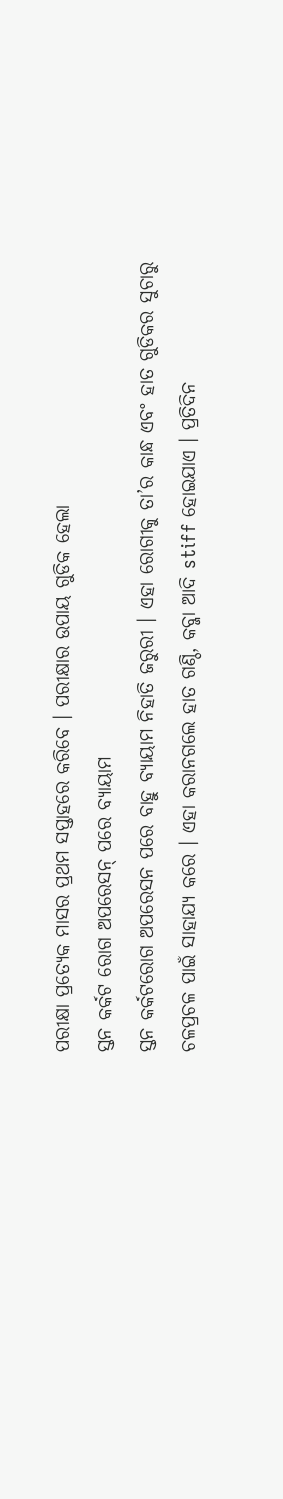ପରୀକ୍ଷା ପ୍ରତ୍ୟେକ ମାସର ପ୍ରଥମ ସପ୍ତାହରେ କରିବେ । ପରୀକ୍ଷାର ଉପାୟ ଗୁଡିକ ହେଲା
ସ୍ତନ କର୍କଟ ରୋଗ ଅପରେସନ୍ ପରେ ବ୍ୟାୟାମ
ସ୍ତନ କର୍କଟରୋଗ ଅପରେସନ ପରେ ବାହୁ ବ୍ୟାୟାମ ନିହାତି ଜରୁରୀ । ଏହା ରୋଗୀକୁ ତା’ର କାନ୍ଧ ଏବଂ ହାତ ଗୁଡିକର ସୁଚାରୁ ଚଳପ୍ରଚଳ ପାଇଁ ସାହାଯ୍ୟ କରେ । ଏହା କରାନଗଲେ ହାତ ଗଣ୍ଠି, କବ୍ଜା ଆଦି stiff ହୋଇଯାଏ । ପ୍ରତିଦିନ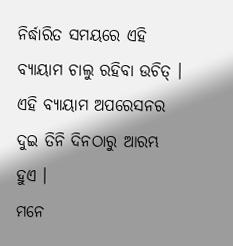ନିର୍ଦ୍ଧାରିତ ସମୟରେ ଏହି ବ୍ୟାୟାମ ଚାଲୁ ରହିବା ଉଚିତ୍ । ଏହି ବ୍ୟାୟାମ ଅପରେସନର ଦୁଇ ତିନି ଦିନଠାରୁ ଆରମ୍ଭ ହୁଏ ।
ମନେ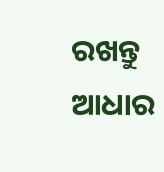ରଖନ୍ତୁ
ଆଧାର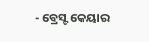- ବ୍ରେସ୍ଟ କେୟାର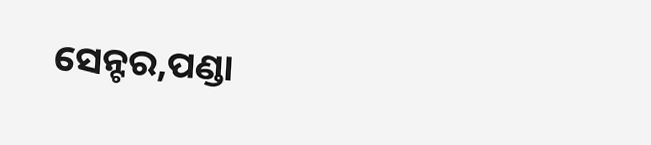ସେନ୍ଟର,ପଣ୍ଡା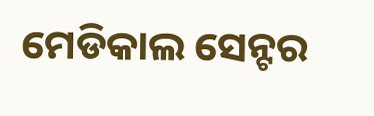ମେଡିକାଲ ସେନ୍ଟର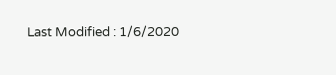Last Modified : 1/6/2020